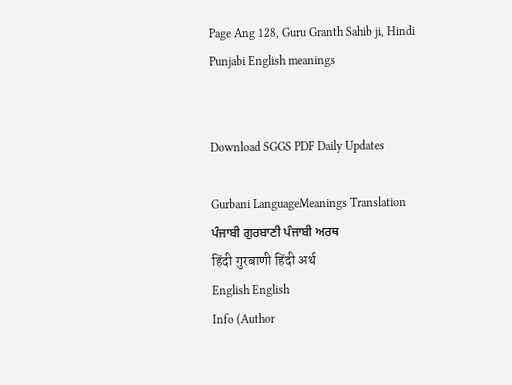Page Ang 128, Guru Granth Sahib ji, Hindi Punjabi English meanings


Download SGGS PDF Daily Updates

Gurbani LanguageMeanings Translation
ਪੰਜਾਬੀ ਗੁਰਬਾਣੀ ਪੰਜਾਬੀ ਅਰਥ
हिंदी गुरबाणी हिंदी अर्थ
English English
Info (Author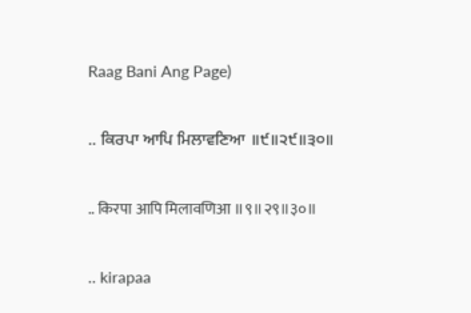Raag Bani Ang Page)

.. ਕਿਰਪਾ ਆਪਿ ਮਿਲਾਵਣਿਆ ॥੯॥੨੯॥੩੦॥

.. किरपा आपि मिलावणिआ ॥९॥२९॥३०॥

.. kirapaa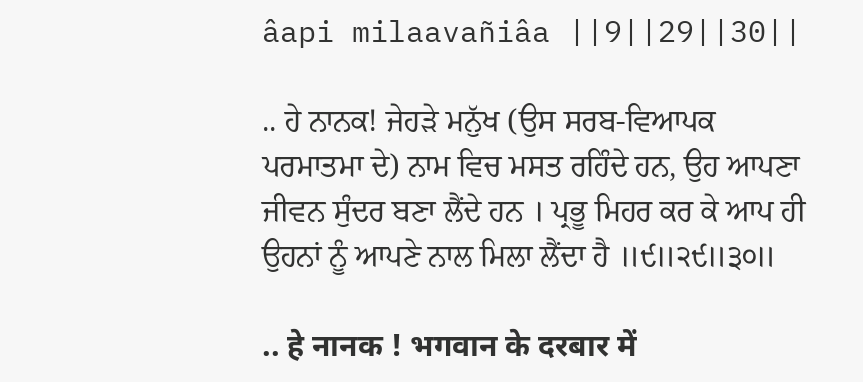âapi milaavañiâa ||9||29||30||

.. ਹੇ ਨਾਨਕ! ਜੇਹੜੇ ਮਨੁੱਖ (ਉਸ ਸਰਬ-ਵਿਆਪਕ ਪਰਮਾਤਮਾ ਦੇ) ਨਾਮ ਵਿਚ ਮਸਤ ਰਹਿੰਦੇ ਹਨ, ਉਹ ਆਪਣਾ ਜੀਵਨ ਸੁੰਦਰ ਬਣਾ ਲੈਂਦੇ ਹਨ । ਪ੍ਰਭੂ ਮਿਹਰ ਕਰ ਕੇ ਆਪ ਹੀ ਉਹਨਾਂ ਨੂੰ ਆਪਣੇ ਨਾਲ ਮਿਲਾ ਲੈਂਦਾ ਹੈ ॥੯॥੨੯॥੩੦॥

.. हे नानक ! भगवान के दरबार में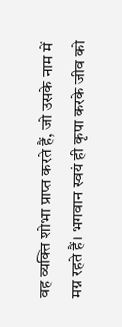वह व्यक्ति शोभा प्राप्त करते हैं, जो उसके नाम में मग्न रहते हैं। भगवान स्वयं ही कृपा करके जीव को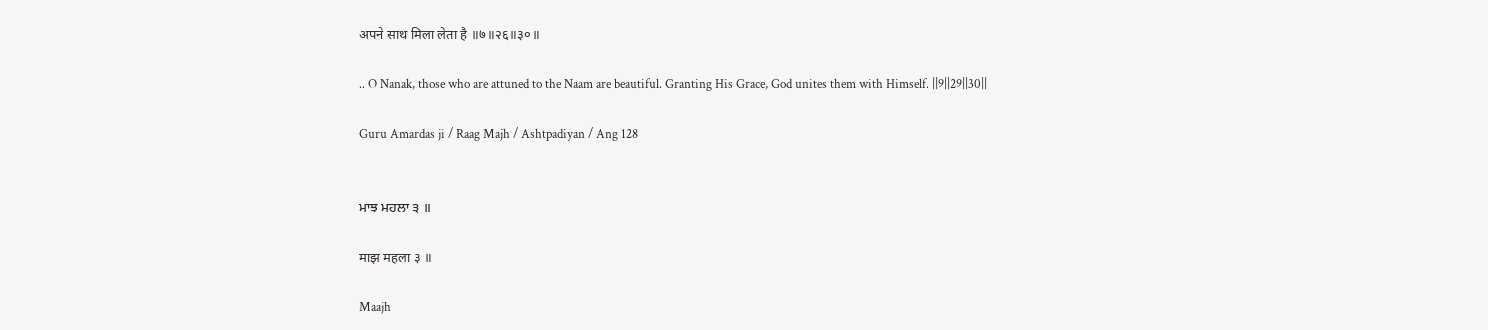अपने साथ मिला लेता है ॥७॥२६॥३०॥

.. O Nanak, those who are attuned to the Naam are beautiful. Granting His Grace, God unites them with Himself. ||9||29||30||

Guru Amardas ji / Raag Majh / Ashtpadiyan / Ang 128


ਮਾਝ ਮਹਲਾ ੩ ॥

माझ महला ३ ॥

Maajh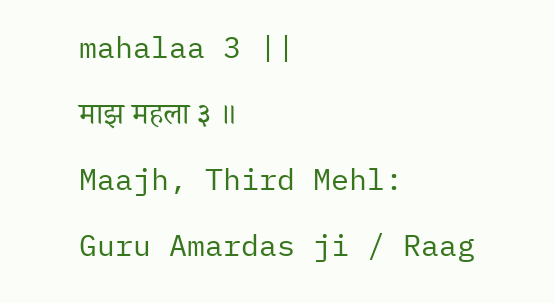mahalaa 3 ||

माझ महला ३ ॥

Maajh, Third Mehl:

Guru Amardas ji / Raag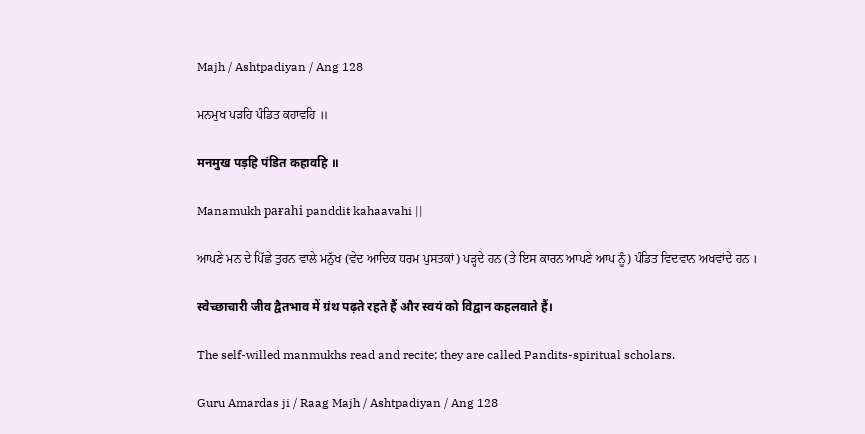Majh / Ashtpadiyan / Ang 128

ਮਨਮੁਖ ਪੜਹਿ ਪੰਡਿਤ ਕਹਾਵਹਿ ॥

मनमुख पड़हि पंडित कहावहि ॥

Manamukh paɍahi panddiŧ kahaavahi ||

ਆਪਣੇ ਮਨ ਦੇ ਪਿੱਛੇ ਤੁਰਨ ਵਾਲੇ ਮਨੁੱਖ (ਵੇਦ ਆਦਿਕ ਧਰਮ ਪੁਸਤਕਾਂ) ਪੜ੍ਹਦੇ ਹਨ (ਤੇ ਇਸ ਕਾਰਨ ਆਪਣੇ ਆਪ ਨੂੰ) ਪੰਡਿਤ ਵਿਦਵਾਨ ਅਖਵਾਂਦੇ ਹਨ ।

स्वेच्छाचारी जीव द्वैतभाव में ग्रंथ पढ़ते रहते हैं और स्वयं को विद्वान कहलवाते हैं।

The self-willed manmukhs read and recite; they are called Pandits-spiritual scholars.

Guru Amardas ji / Raag Majh / Ashtpadiyan / Ang 128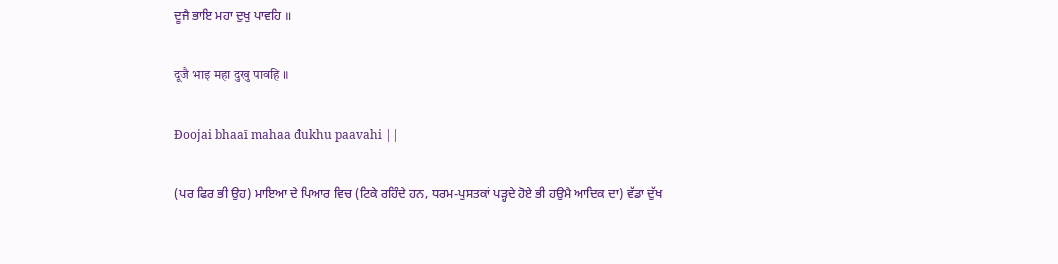ਦੂਜੈ ਭਾਇ ਮਹਾ ਦੁਖੁ ਪਾਵਹਿ ॥

दूजै भाइ महा दुखु पावहि ॥

Đoojai bhaaī mahaa đukhu paavahi ||

(ਪਰ ਫਿਰ ਭੀ ਉਹ) ਮਾਇਆ ਦੇ ਪਿਆਰ ਵਿਚ (ਟਿਕੇ ਰਹਿੰਦੇ ਹਨ, ਧਰਮ-ਪੁਸਤਕਾਂ ਪੜ੍ਹਦੇ ਹੋਏ ਭੀ ਹਉਮੈ ਆਦਿਕ ਦਾ) ਵੱਡਾ ਦੁੱਖ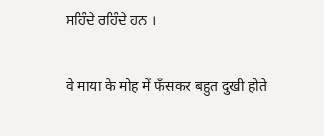ਸਹਿੰਦੇ ਰਹਿੰਦੇ ਹਨ ।

वे माया के मोह में फँसकर बहुत दुखी होते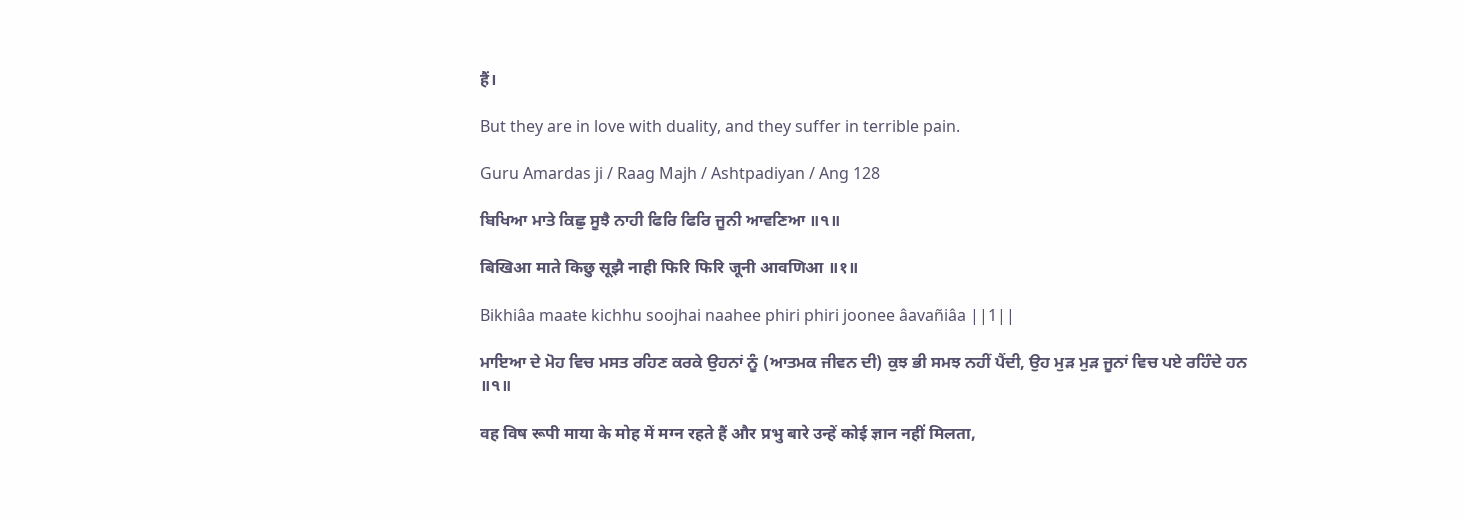हैं।

But they are in love with duality, and they suffer in terrible pain.

Guru Amardas ji / Raag Majh / Ashtpadiyan / Ang 128

ਬਿਖਿਆ ਮਾਤੇ ਕਿਛੁ ਸੂਝੈ ਨਾਹੀ ਫਿਰਿ ਫਿਰਿ ਜੂਨੀ ਆਵਣਿਆ ॥੧॥

बिखिआ माते किछु सूझै नाही फिरि फिरि जूनी आवणिआ ॥१॥

Bikhiâa maaŧe kichhu soojhai naahee phiri phiri joonee âavañiâa ||1||

ਮਾਇਆ ਦੇ ਮੋਹ ਵਿਚ ਮਸਤ ਰਹਿਣ ਕਰਕੇ ਉਹਨਾਂ ਨੂੰ (ਆਤਮਕ ਜੀਵਨ ਦੀ) ਕੁਝ ਭੀ ਸਮਝ ਨਹੀਂ ਪੈਂਦੀ, ਉਹ ਮੁੜ ਮੁੜ ਜੂਨਾਂ ਵਿਚ ਪਏ ਰਹਿੰਦੇ ਹਨ ॥੧॥

वह विष रूपी माया के मोह में मग्न रहते हैं और प्रभु बारे उन्हें कोई ज्ञान नहीं मिलता,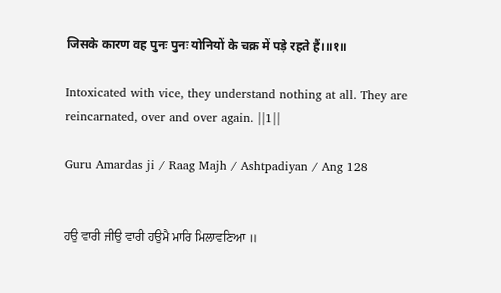जिसके कारण वह पुनः पुनः योनियों के चक्र में पड़े रहते हैं।॥१॥

Intoxicated with vice, they understand nothing at all. They are reincarnated, over and over again. ||1||

Guru Amardas ji / Raag Majh / Ashtpadiyan / Ang 128


ਹਉ ਵਾਰੀ ਜੀਉ ਵਾਰੀ ਹਉਮੈ ਮਾਰਿ ਮਿਲਾਵਣਿਆ ॥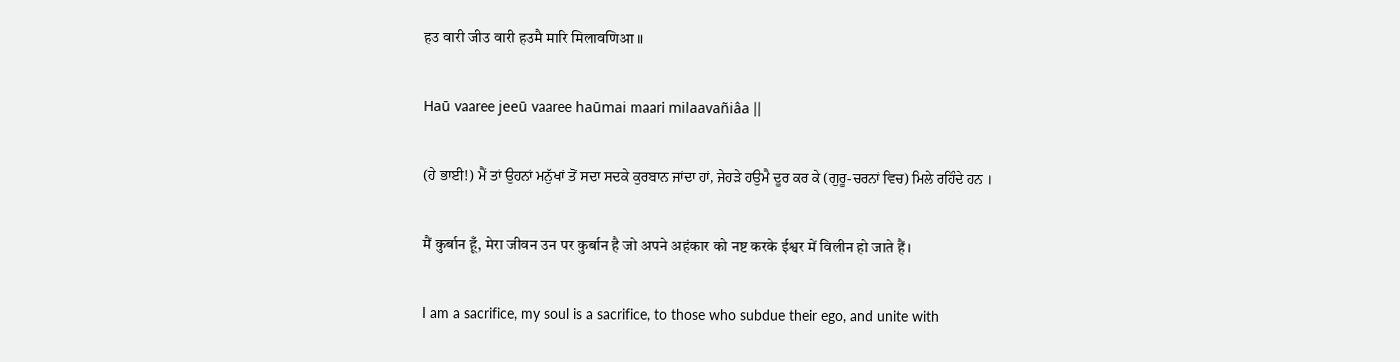हउ वारी जीउ वारी हउमै मारि मिलावणिआ ॥

Haū vaaree jeeū vaaree haūmai maari milaavañiâa ||

(ਹੇ ਭਾਈ!) ਮੈਂ ਤਾਂ ਉਹਨਾਂ ਮਨੁੱਖਾਂ ਤੋਂ ਸਦਾ ਸਦਕੇ ਕੁਰਬਾਨ ਜਾਂਦਾ ਹਾਂ, ਜੇਹੜੇ ਹਉਮੈ ਦੂਰ ਕਰ ਕੇ (ਗੁਰੂ-ਚਰਨਾਂ ਵਿਚ) ਮਿਲੇ ਰਹਿੰਦੇ ਹਨ ।

मैं कुर्बान हूँ, मेरा जीवन उन पर कुर्बान है जो अपने अहंकार को नष्ट करके ईश्वर में विलीन हो जाते हैं।

I am a sacrifice, my soul is a sacrifice, to those who subdue their ego, and unite with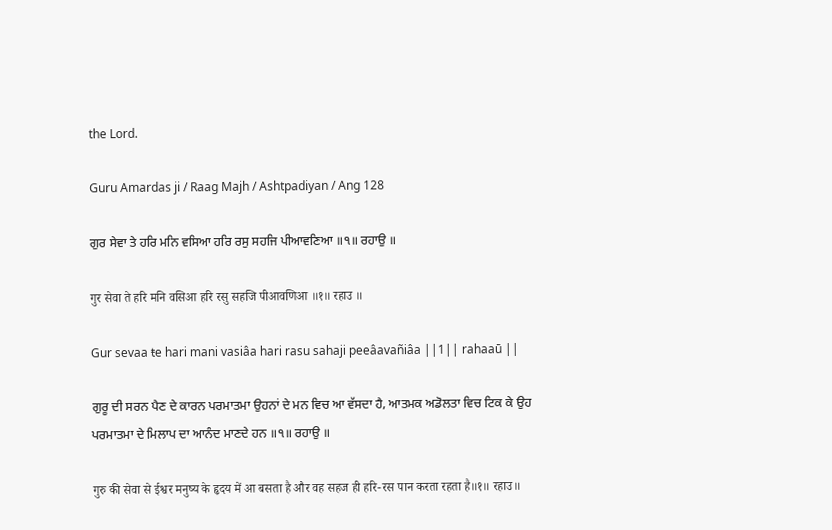the Lord.

Guru Amardas ji / Raag Majh / Ashtpadiyan / Ang 128

ਗੁਰ ਸੇਵਾ ਤੇ ਹਰਿ ਮਨਿ ਵਸਿਆ ਹਰਿ ਰਸੁ ਸਹਜਿ ਪੀਆਵਣਿਆ ॥੧॥ ਰਹਾਉ ॥

गुर सेवा ते हरि मनि वसिआ हरि रसु सहजि पीआवणिआ ॥१॥ रहाउ ॥

Gur sevaa ŧe hari mani vasiâa hari rasu sahaji peeâavañiâa ||1|| rahaaū ||

ਗੁਰੂ ਦੀ ਸਰਨ ਪੈਣ ਦੇ ਕਾਰਨ ਪਰਮਾਤਮਾ ਉਹਨਾਂ ਦੇ ਮਨ ਵਿਚ ਆ ਵੱਸਦਾ ਹੈ, ਆਤਮਕ ਅਡੋਲਤਾ ਵਿਚ ਟਿਕ ਕੇ ਉਹ ਪਰਮਾਤਮਾ ਦੇ ਮਿਲਾਪ ਦਾ ਆਨੰਦ ਮਾਣਦੇ ਹਨ ॥੧॥ ਰਹਾਉ ॥

गुरु की सेवा से ईश्वर मनुष्य के हृदय में आ बसता है और वह सहज ही हरि-रस पान करता रहता है॥१॥ रहाउ॥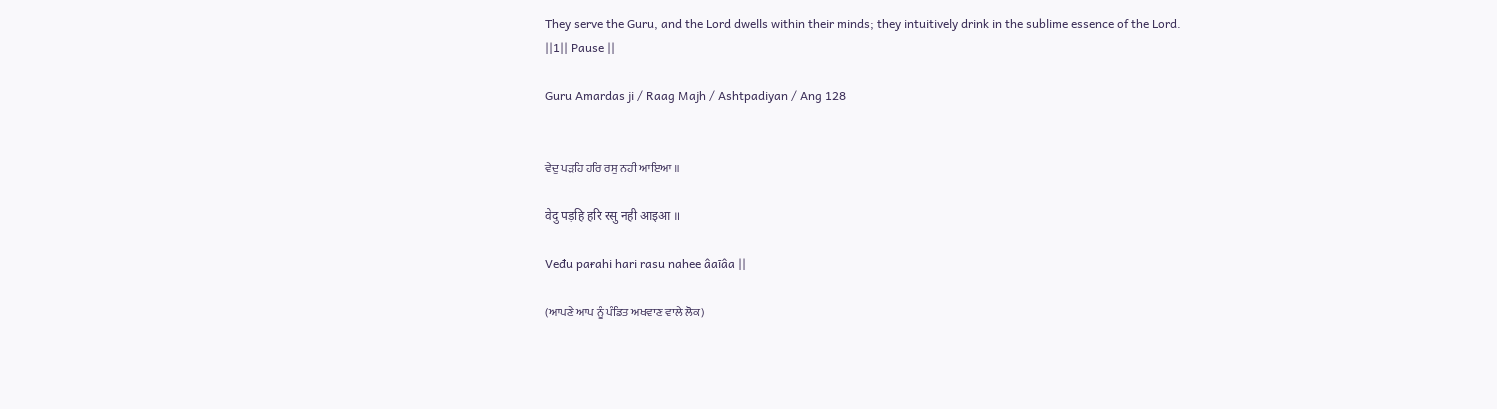They serve the Guru, and the Lord dwells within their minds; they intuitively drink in the sublime essence of the Lord. ||1|| Pause ||

Guru Amardas ji / Raag Majh / Ashtpadiyan / Ang 128


ਵੇਦੁ ਪੜਹਿ ਹਰਿ ਰਸੁ ਨਹੀ ਆਇਆ ॥

वेदु पड़हि हरि रसु नही आइआ ॥

Veđu paɍahi hari rasu nahee âaīâa ||

(ਆਪਣੇ ਆਪ ਨੂੰ ਪੰਡਿਤ ਅਖਵਾਣ ਵਾਲੇ ਲੋਕ)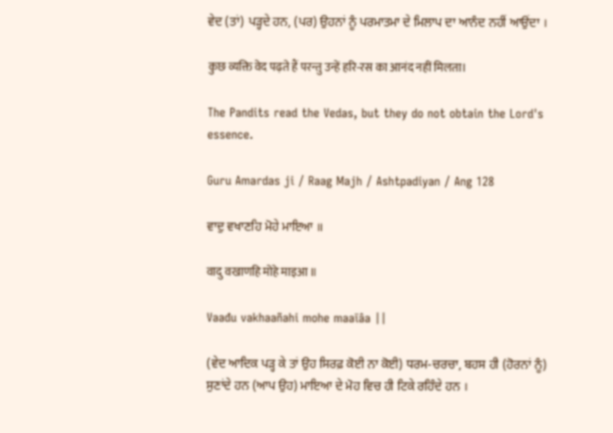ਵੇਦ (ਤਾਂ) ਪੜ੍ਹਦੇ ਹਨ, (ਪਰ) ਉਹਨਾਂ ਨੂੰ ਪਰਮਾਤਮਾ ਦੇ ਮਿਲਾਪ ਦਾ ਆਨੰਦ ਨਹੀਂ ਆਉਂਦਾ ।

कुछ व्यक्ति वेद पढ़ते हैं परन्तु उन्हें हरि-रस का आनंद नहीं मिलता।

The Pandits read the Vedas, but they do not obtain the Lord's essence.

Guru Amardas ji / Raag Majh / Ashtpadiyan / Ang 128

ਵਾਦੁ ਵਖਾਣਹਿ ਮੋਹੇ ਮਾਇਆ ॥

वादु वखाणहि मोहे माइआ ॥

Vaađu vakhaañahi mohe maaīâa ||

(ਵੇਦ ਆਦਿਕ ਪੜ੍ਹ ਕੇ ਤਾਂ ਉਹ ਸਿਰਫ਼ ਕੋਈ ਨਾ ਕੋਈ) ਧਰਮ-ਚਰਚਾ, ਬਹਸ ਹੀ (ਹੋਰਨਾਂ ਨੂੰ) ਸੁਣਾਂਦੇ ਹਨ (ਆਪ ਉਹ) ਮਾਇਆ ਦੇ ਮੋਹ ਵਿਚ ਹੀ ਟਿਕੇ ਰਹਿੰਦੇ ਹਨ ।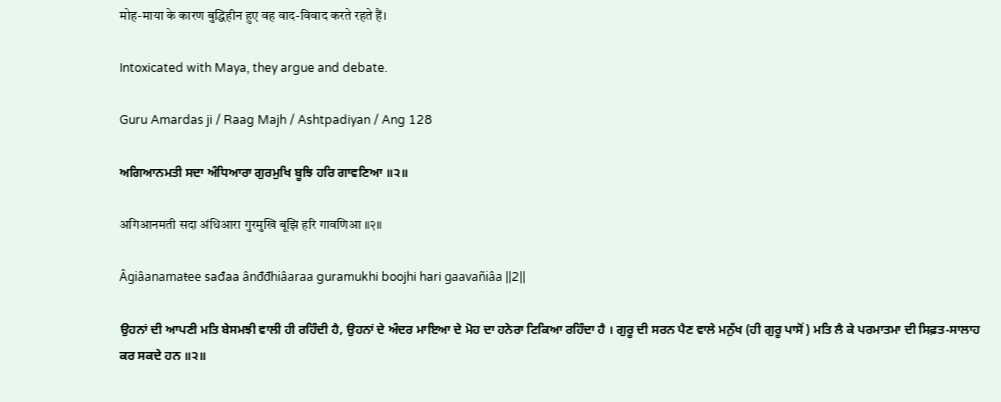मोह-माया के कारण बुद्धिहीन हुए वह वाद-विवाद करते रहते हैं।

Intoxicated with Maya, they argue and debate.

Guru Amardas ji / Raag Majh / Ashtpadiyan / Ang 128

ਅਗਿਆਨਮਤੀ ਸਦਾ ਅੰਧਿਆਰਾ ਗੁਰਮੁਖਿ ਬੂਝਿ ਹਰਿ ਗਾਵਣਿਆ ॥੨॥

अगिआनमती सदा अंधिआरा गुरमुखि बूझि हरि गावणिआ ॥२॥

Âgiâanamaŧee sađaa ânđđhiâaraa guramukhi boojhi hari gaavañiâa ||2||

ਉਹਨਾਂ ਦੀ ਆਪਣੀ ਮਤਿ ਬੇਸਮਝੀ ਵਾਲੀ ਹੀ ਰਹਿੰਦੀ ਹੈ, ਉਹਨਾਂ ਦੇ ਅੰਦਰ ਮਾਇਆ ਦੇ ਮੋਹ ਦਾ ਹਨੇਰਾ ਟਿਕਿਆ ਰਹਿੰਦਾ ਹੈ । ਗੁਰੂ ਦੀ ਸਰਨ ਪੈਣ ਵਾਲੇ ਮਨੁੱਖ (ਹੀ ਗੁਰੂ ਪਾਸੋਂ) ਮਤਿ ਲੈ ਕੇ ਪਰਮਾਤਮਾ ਦੀ ਸਿਫ਼ਤ-ਸਾਲਾਹ ਕਰ ਸਕਦੇ ਹਨ ॥੨॥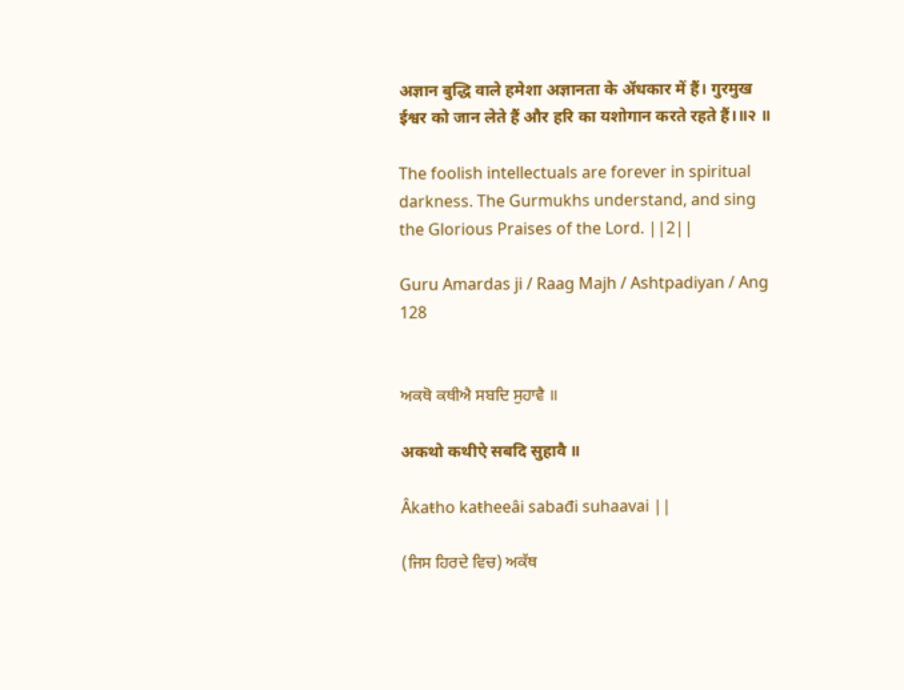अज्ञान बुद्धि वाले हमेशा अज्ञानता के ॲधकार में हैं। गुरमुख ईश्वर को जान लेते हैं और हरि का यशोगान करते रहते हैं।॥२ ॥

The foolish intellectuals are forever in spiritual darkness. The Gurmukhs understand, and sing the Glorious Praises of the Lord. ||2||

Guru Amardas ji / Raag Majh / Ashtpadiyan / Ang 128


ਅਕਥੋ ਕਥੀਐ ਸਬਦਿ ਸੁਹਾਵੈ ॥

अकथो कथीऐ सबदि सुहावै ॥

Âkaŧho kaŧheeâi sabađi suhaavai ||

(ਜਿਸ ਹਿਰਦੇ ਵਿਚ) ਅਕੱਥ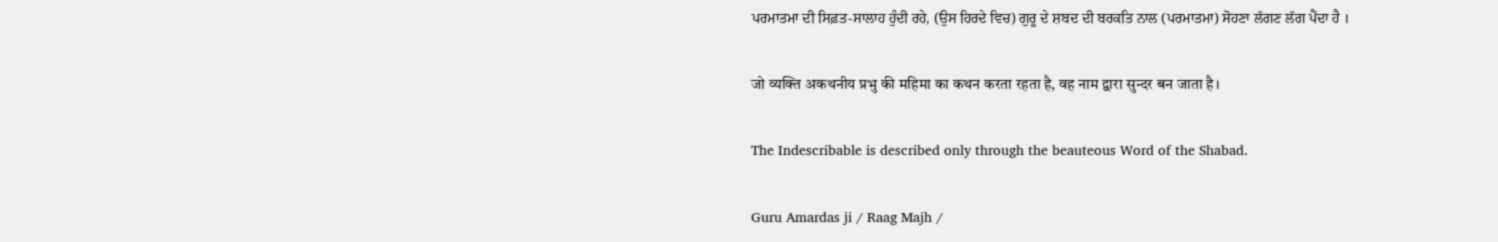ਪਰਮਾਤਮਾ ਦੀ ਸਿਫ਼ਤ-ਸਾਲਾਹ ਹੁੰਦੀ ਰਹੇ, (ਉਸ ਹਿਰਦੇ ਵਿਚ) ਗੁਰੂ ਦੇ ਸ਼ਬਦ ਦੀ ਬਰਕਤਿ ਨਾਲ (ਪਰਮਾਤਮਾ) ਸੋਹਣਾ ਲੱਗਣ ਲੱਗ ਪੈਂਦਾ ਹੈ ।

जो व्यक्ति अकथनीय प्रभु की महिमा का कथन करता रहता है, वह नाम द्वारा सुन्दर बन जाता है।

The Indescribable is described only through the beauteous Word of the Shabad.

Guru Amardas ji / Raag Majh /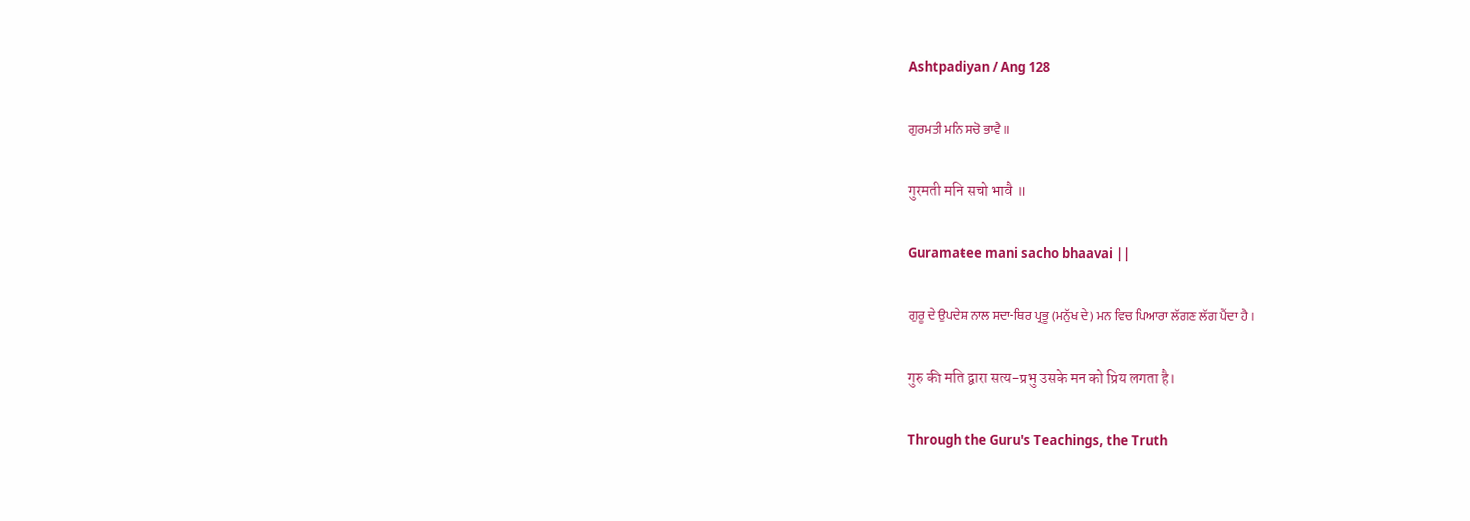Ashtpadiyan / Ang 128

ਗੁਰਮਤੀ ਮਨਿ ਸਚੋ ਭਾਵੈ ॥

गुरमती मनि सचो भावै ॥

Guramaŧee mani sacho bhaavai ||

ਗੁਰੂ ਦੇ ਉਪਦੇਸ਼ ਨਾਲ ਸਦਾ-ਥਿਰ ਪ੍ਰਭੂ (ਮਨੁੱਖ ਦੇ) ਮਨ ਵਿਚ ਪਿਆਰਾ ਲੱਗਣ ਲੱਗ ਪੈਂਦਾ ਹੈ ।

गुरु की मति द्वारा सत्य-प्रभु उसके मन को प्रिय लगता है।

Through the Guru's Teachings, the Truth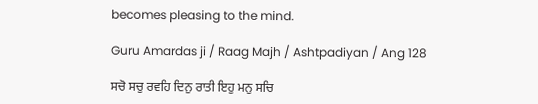becomes pleasing to the mind.

Guru Amardas ji / Raag Majh / Ashtpadiyan / Ang 128

ਸਚੋ ਸਚੁ ਰਵਹਿ ਦਿਨੁ ਰਾਤੀ ਇਹੁ ਮਨੁ ਸਚਿ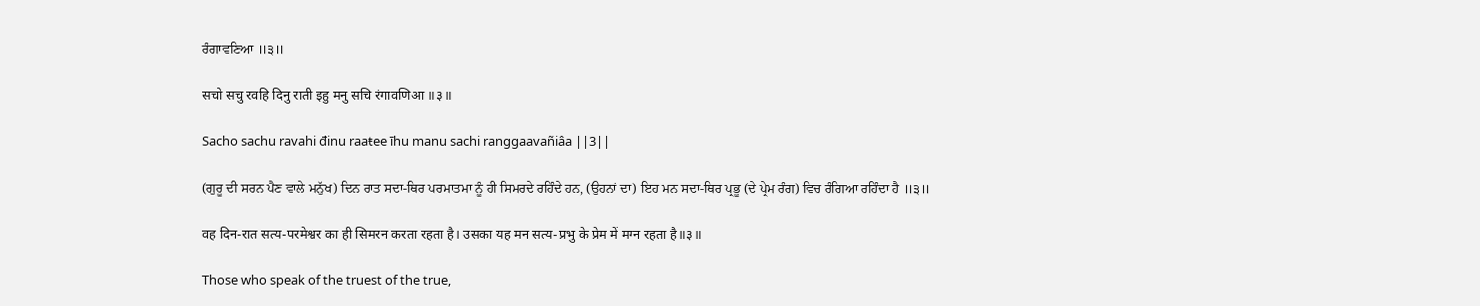ਰੰਗਾਵਣਿਆ ॥੩॥

सचो सचु रवहि दिनु राती इहु मनु सचि रंगावणिआ ॥३॥

Sacho sachu ravahi đinu raaŧee īhu manu sachi ranggaavañiâa ||3||

(ਗੁਰੂ ਦੀ ਸਰਨ ਪੈਣ ਵਾਲੇ ਮਨੁੱਖ) ਦਿਨ ਰਾਤ ਸਦਾ-ਥਿਰ ਪਰਮਾਤਮਾ ਨੂੰ ਹੀ ਸਿਮਰਦੇ ਰਹਿੰਦੇ ਹਨ, (ਉਹਨਾਂ ਦਾ) ਇਹ ਮਨ ਸਦਾ-ਥਿਰ ਪ੍ਰਭੂ (ਦੇ ਪ੍ਰੇਮ ਰੰਗ) ਵਿਚ ਰੰਗਿਆ ਰਹਿੰਦਾ ਹੈ ॥੩॥

वह दिन-रात सत्य-परमेश्वर का ही सिमरन करता रहता है। उसका यह मन सत्य-प्रभु के प्रेम में मग्न रहता है॥३॥

Those who speak of the truest of the true,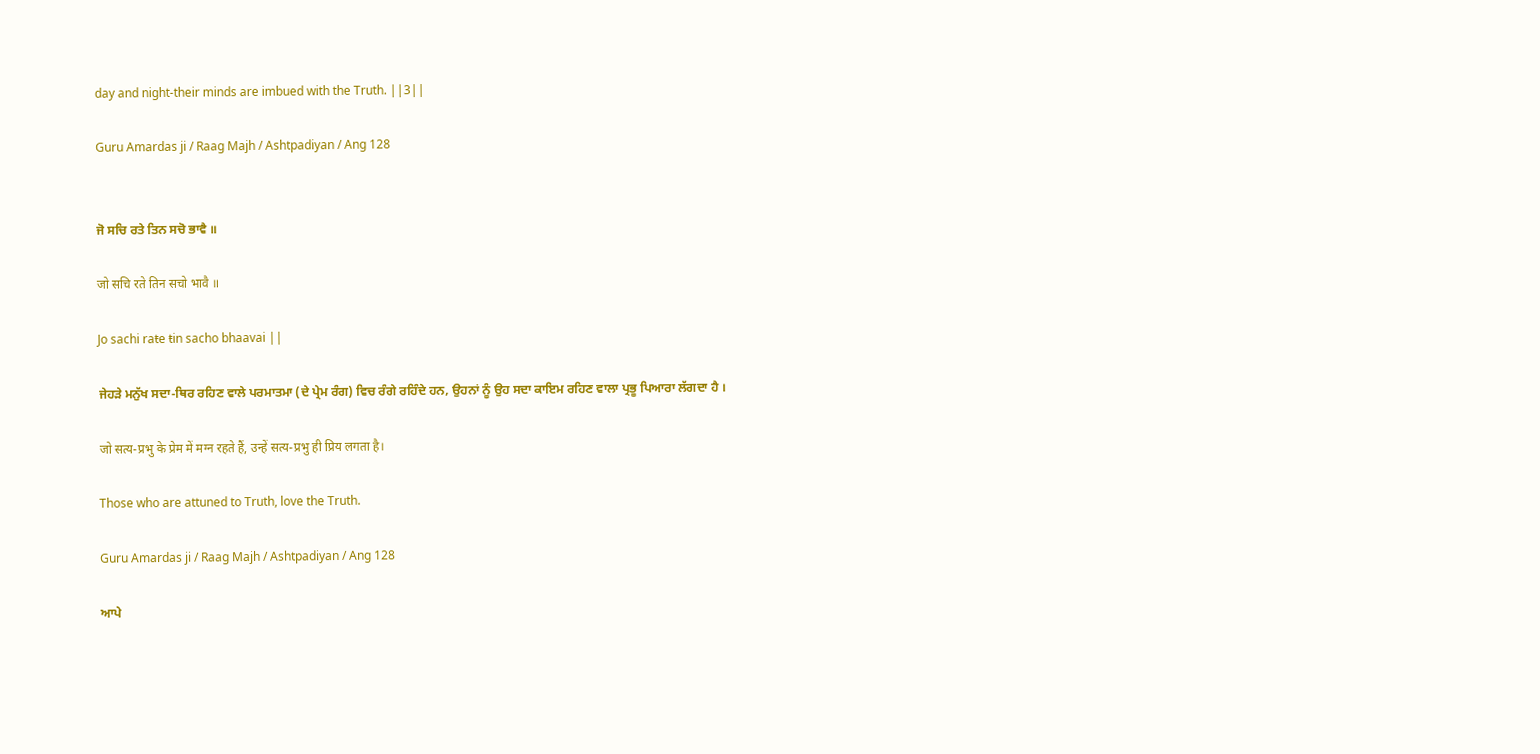day and night-their minds are imbued with the Truth. ||3||

Guru Amardas ji / Raag Majh / Ashtpadiyan / Ang 128


ਜੋ ਸਚਿ ਰਤੇ ਤਿਨ ਸਚੋ ਭਾਵੈ ॥

जो सचि रते तिन सचो भावै ॥

Jo sachi raŧe ŧin sacho bhaavai ||

ਜੇਹੜੇ ਮਨੁੱਖ ਸਦਾ-ਥਿਰ ਰਹਿਣ ਵਾਲੇ ਪਰਮਾਤਮਾ (ਦੇ ਪ੍ਰੇਮ ਰੰਗ) ਵਿਚ ਰੰਗੇ ਰਹਿੰਦੇ ਹਨ, ਉਹਨਾਂ ਨੂੰ ਉਹ ਸਦਾ ਕਾਇਮ ਰਹਿਣ ਵਾਲਾ ਪ੍ਰਭੂ ਪਿਆਰਾ ਲੱਗਦਾ ਹੈ ।

जो सत्य-प्रभु के प्रेम में मग्न रहते हैं, उन्हें सत्य-प्रभु ही प्रिय लगता है।

Those who are attuned to Truth, love the Truth.

Guru Amardas ji / Raag Majh / Ashtpadiyan / Ang 128

ਆਪੇ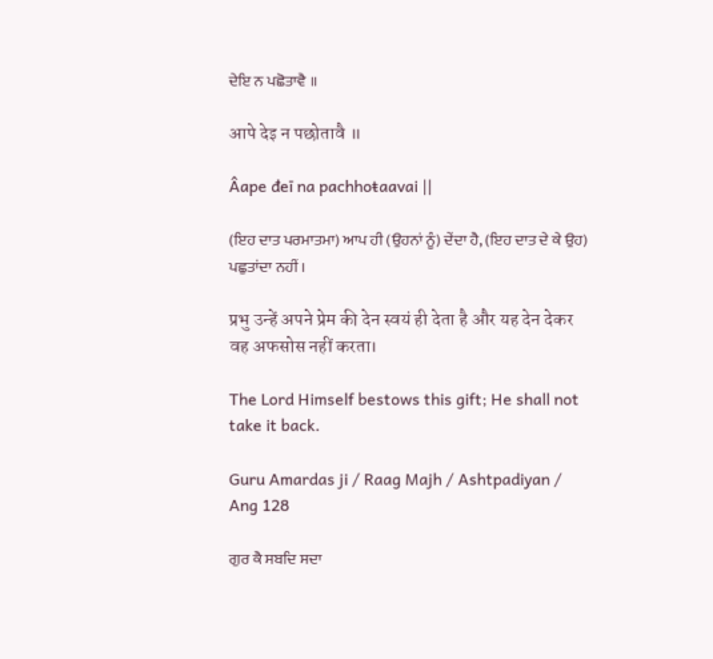ਦੇਇ ਨ ਪਛੋਤਾਵੈ ॥

आपे देइ न पछोतावै ॥

Âape đeī na pachhoŧaavai ||

(ਇਹ ਦਾਤ ਪਰਮਾਤਮਾ) ਆਪ ਹੀ (ਉਹਨਾਂ ਨੂੰ) ਦੇਂਦਾ ਹੈ, (ਇਹ ਦਾਤ ਦੇ ਕੇ ਉਹ) ਪਛੁਤਾਂਦਾ ਨਹੀਂ ।

प्रभु उन्हें अपने प्रेम की देन स्वयं ही देता है और यह देन देकर वह अफसोस नहीं करता।

The Lord Himself bestows this gift; He shall not take it back.

Guru Amardas ji / Raag Majh / Ashtpadiyan / Ang 128

ਗੁਰ ਕੈ ਸਬਦਿ ਸਦਾ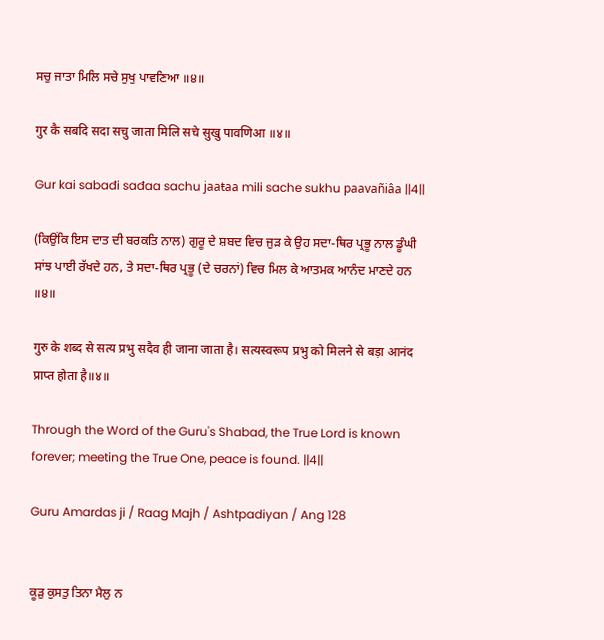ਸਚੁ ਜਾਤਾ ਮਿਲਿ ਸਚੇ ਸੁਖੁ ਪਾਵਣਿਆ ॥੪॥

गुर कै सबदि सदा सचु जाता मिलि सचे सुखु पावणिआ ॥४॥

Gur kai sabađi sađaa sachu jaaŧaa mili sache sukhu paavañiâa ||4||

(ਕਿਉਂਕਿ ਇਸ ਦਾਤ ਦੀ ਬਰਕਤਿ ਨਾਲ) ਗੁਰੂ ਦੇ ਸ਼ਬਦ ਵਿਚ ਜੁੜ ਕੇ ਉਹ ਸਦਾ-ਥਿਰ ਪ੍ਰਭੂ ਨਾਲ ਡੂੰਘੀ ਸਾਂਝ ਪਾਈ ਰੱਖਦੇ ਹਨ, ਤੇ ਸਦਾ-ਥਿਰ ਪ੍ਰਭੂ (ਦੇ ਚਰਨਾਂ) ਵਿਚ ਮਿਲ ਕੇ ਆਤਮਕ ਆਨੰਦ ਮਾਣਦੇ ਹਨ ॥੪॥

गुरु के शब्द से सत्य प्रभु सदैव ही जाना जाता है। सत्यस्वरूप प्रभु को मिलने से बड़ा आनंद प्राप्त होता है॥४॥

Through the Word of the Guru's Shabad, the True Lord is known forever; meeting the True One, peace is found. ||4||

Guru Amardas ji / Raag Majh / Ashtpadiyan / Ang 128


ਕੂੜੁ ਕੁਸਤੁ ਤਿਨਾ ਮੈਲੁ ਨ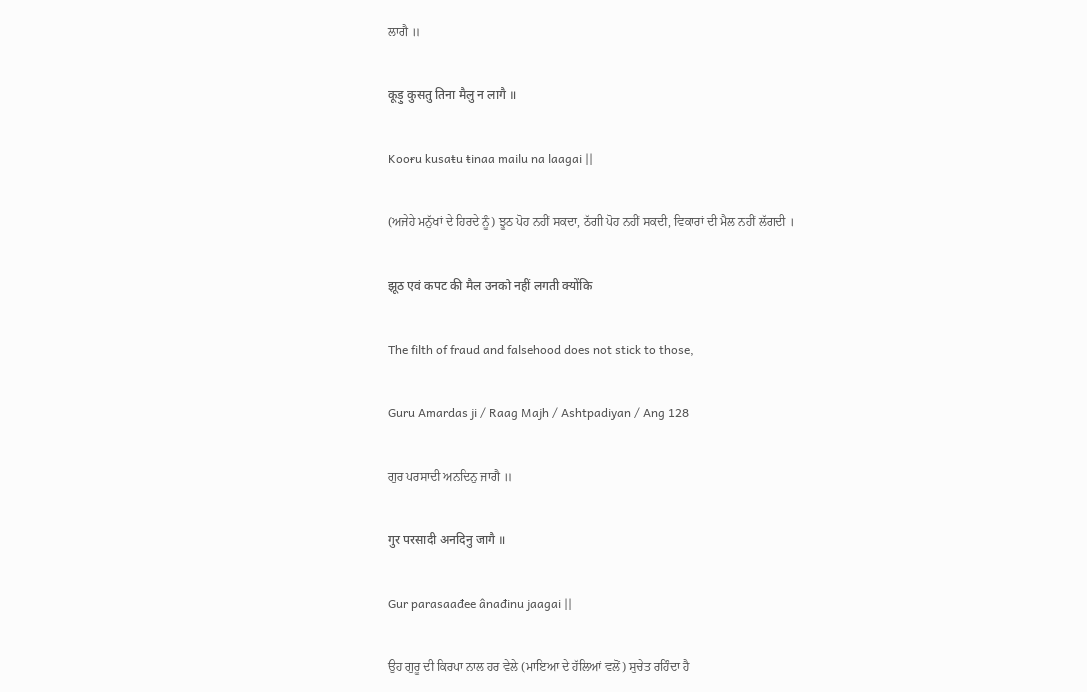ਲਾਗੈ ॥

कूड़ु कुसतु तिना मैलु न लागै ॥

Kooɍu kusaŧu ŧinaa mailu na laagai ||

(ਅਜੇਹੇ ਮਨੁੱਖਾਂ ਦੇ ਹਿਰਦੇ ਨੂੰ) ਝੂਠ ਪੋਹ ਨਹੀਂ ਸਕਦਾ, ਠੱਗੀ ਪੋਹ ਨਹੀਂ ਸਕਦੀ, ਵਿਕਾਰਾਂ ਦੀ ਮੈਲ ਨਹੀਂ ਲੱਗਦੀ ।

झूठ एवं कपट की मैल उनको नहीं लगती क्योंकि

The filth of fraud and falsehood does not stick to those,

Guru Amardas ji / Raag Majh / Ashtpadiyan / Ang 128

ਗੁਰ ਪਰਸਾਦੀ ਅਨਦਿਨੁ ਜਾਗੈ ॥

गुर परसादी अनदिनु जागै ॥

Gur parasaađee ânađinu jaagai ||

ਉਹ ਗੁਰੂ ਦੀ ਕਿਰਪਾ ਨਾਲ ਹਰ ਵੇਲੇ (ਮਾਇਆ ਦੇ ਹੱਲਿਆਂ ਵਲੋਂ) ਸੁਚੇਤ ਰਹਿੰਦਾ ਹੈ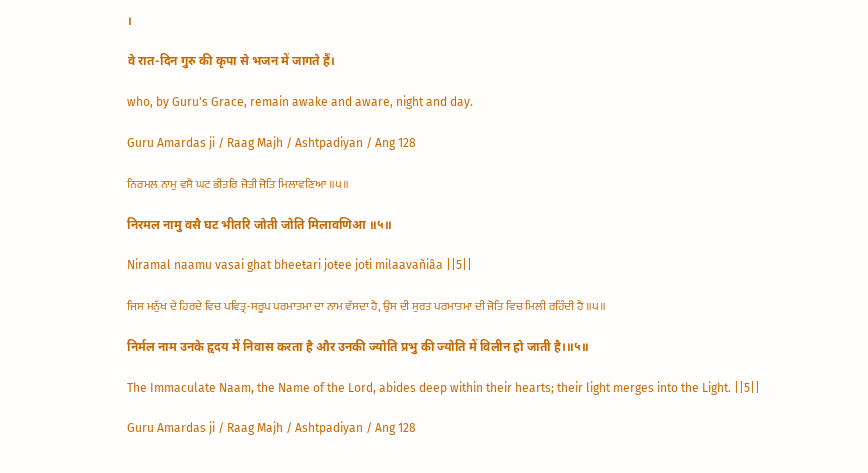।

वे रात-दिन गुरु की कृपा से भजन में जागते हैं।

who, by Guru's Grace, remain awake and aware, night and day.

Guru Amardas ji / Raag Majh / Ashtpadiyan / Ang 128

ਨਿਰਮਲ ਨਾਮੁ ਵਸੈ ਘਟ ਭੀਤਰਿ ਜੋਤੀ ਜੋਤਿ ਮਿਲਾਵਣਿਆ ॥੫॥

निरमल नामु वसै घट भीतरि जोती जोति मिलावणिआ ॥५॥

Niramal naamu vasai ghat bheeŧari joŧee joŧi milaavañiâa ||5||

ਜਿਸ ਮਨੁੱਖ ਦੇ ਹਿਰਦੇ ਵਿਚ ਪਵਿਤ੍ਰ-ਸਰੂਪ ਪਰਮਾਤਮਾ ਦਾ ਨਾਮ ਵੱਸਦਾ ਹੈ, ਉਸ ਦੀ ਸੁਰਤ ਪਰਮਾਤਮਾ ਦੀ ਜੋਤਿ ਵਿਚ ਮਿਲੀ ਰਹਿੰਦੀ ਹੈ ॥੫॥

निर्मल नाम उनके हृदय में निवास करता है और उनकी ज्योति प्रभु की ज्योति में विलीन हो जाती है।॥५॥

The Immaculate Naam, the Name of the Lord, abides deep within their hearts; their light merges into the Light. ||5||

Guru Amardas ji / Raag Majh / Ashtpadiyan / Ang 128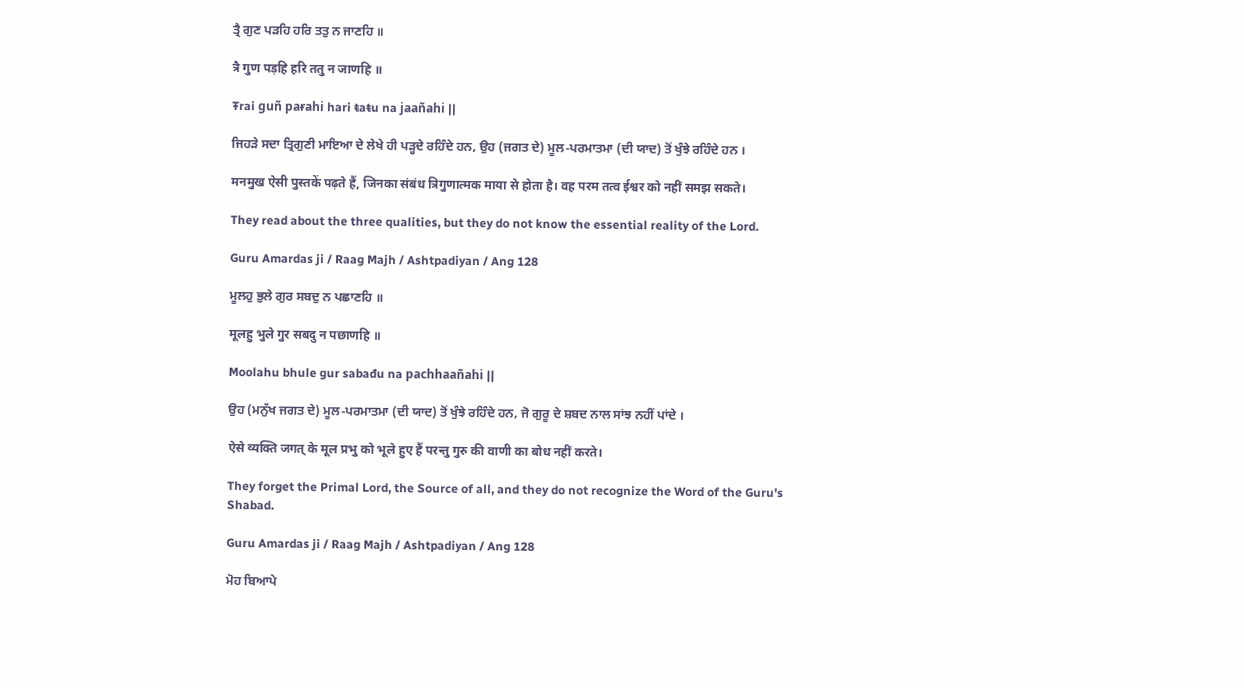ਤ੍ਰੈ ਗੁਣ ਪੜਹਿ ਹਰਿ ਤਤੁ ਨ ਜਾਣਹਿ ॥

त्रै गुण पड़हि हरि ततु न जाणहि ॥

Ŧrai guñ paɍahi hari ŧaŧu na jaañahi ||

ਜਿਹੜੇ ਸਦਾ ਤ੍ਰਿਗੁਣੀ ਮਾਇਆ ਦੇ ਲੇਖੇ ਹੀ ਪੜ੍ਹਦੇ ਰਹਿੰਦੇ ਹਨ, ਉਹ (ਜਗਤ ਦੇ) ਮੂਲ-ਪਰਮਾਤਮਾ (ਦੀ ਯਾਦ) ਤੋਂ ਖੁੰਝੇ ਰਹਿੰਦੇ ਹਨ ।

मनमुख ऐसी पुस्तकें पढ़ते हैं, जिनका संबंध त्रिगुणात्मक माया से होता है। वह परम तत्व ईश्वर को नहीं समझ सकते।

They read about the three qualities, but they do not know the essential reality of the Lord.

Guru Amardas ji / Raag Majh / Ashtpadiyan / Ang 128

ਮੂਲਹੁ ਭੁਲੇ ਗੁਰ ਸਬਦੁ ਨ ਪਛਾਣਹਿ ॥

मूलहु भुले गुर सबदु न पछाणहि ॥

Moolahu bhule gur sabađu na pachhaañahi ||

ਉਹ (ਮਨੁੱਖ ਜਗਤ ਦੇ) ਮੂਲ-ਪਰਮਾਤਮਾ (ਦੀ ਯਾਦ) ਤੋਂ ਖੁੰਝੇ ਰਹਿੰਦੇ ਹਨ, ਜੋ ਗੁਰੂ ਦੇ ਸ਼ਬਦ ਨਾਲ ਸਾਂਝ ਨਹੀਂ ਪਾਂਦੇ ।

ऐसे व्यक्ति जगत् के मूल प्रभु को भूले हुए हैं परन्तु गुरु की वाणी का बोध नहीं करते।

They forget the Primal Lord, the Source of all, and they do not recognize the Word of the Guru's Shabad.

Guru Amardas ji / Raag Majh / Ashtpadiyan / Ang 128

ਮੋਹ ਬਿਆਪੇ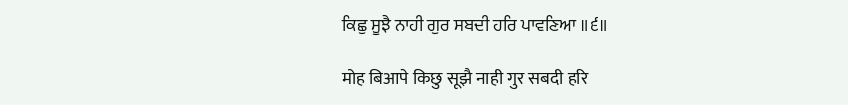ਕਿਛੁ ਸੂਝੈ ਨਾਹੀ ਗੁਰ ਸਬਦੀ ਹਰਿ ਪਾਵਣਿਆ ॥੬॥

मोह बिआपे किछु सूझै नाही गुर सबदी हरि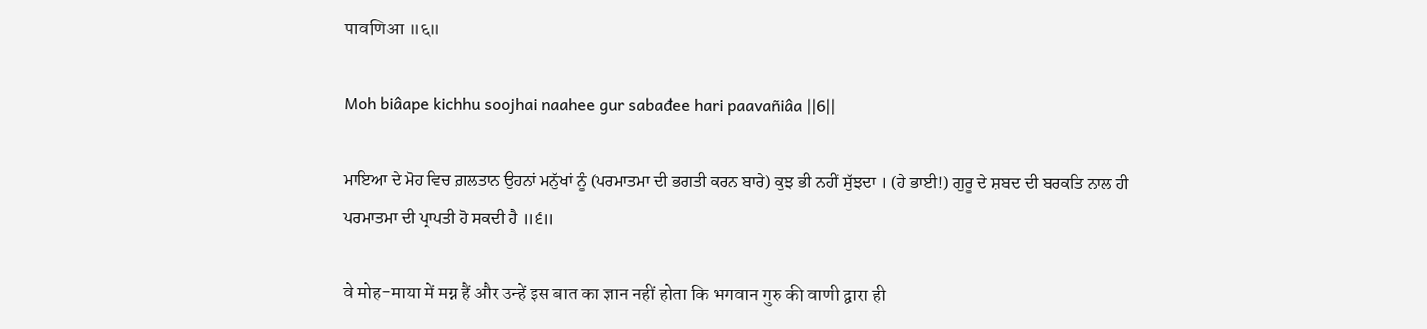पावणिआ ॥६॥

Moh biâape kichhu soojhai naahee gur sabađee hari paavañiâa ||6||

ਮਾਇਆ ਦੇ ਮੋਹ ਵਿਚ ਗ਼ਲਤਾਨ ਉਹਨਾਂ ਮਨੁੱਖਾਂ ਨੂੰ (ਪਰਮਾਤਮਾ ਦੀ ਭਗਤੀ ਕਰਨ ਬਾਰੇ) ਕੁਝ ਭੀ ਨਹੀਂ ਸੁੱਝਦਾ । (ਹੇ ਭਾਈ!) ਗੁਰੂ ਦੇ ਸ਼ਬਦ ਦੀ ਬਰਕਤਿ ਨਾਲ ਹੀ ਪਰਮਾਤਮਾ ਦੀ ਪ੍ਰਾਪਤੀ ਹੋ ਸਕਦੀ ਹੈ ॥੬॥

वे मोह-माया में मग्न हैं और उन्हें इस बात का ज्ञान नहीं होता कि भगवान गुरु की वाणी द्वारा ही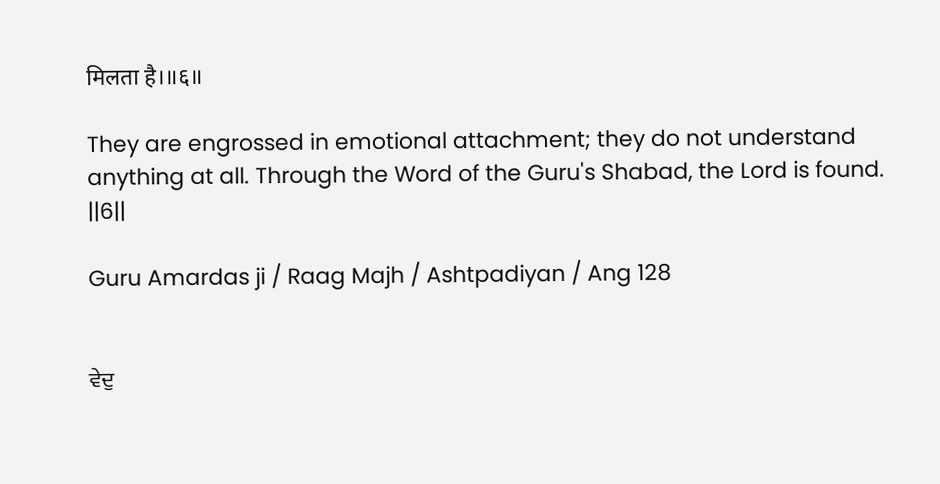मिलता है।॥६॥

They are engrossed in emotional attachment; they do not understand anything at all. Through the Word of the Guru's Shabad, the Lord is found. ||6||

Guru Amardas ji / Raag Majh / Ashtpadiyan / Ang 128


ਵੇਦੁ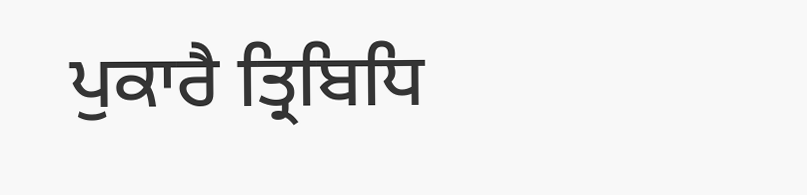ਪੁਕਾਰੈ ਤ੍ਰਿਬਿਧਿ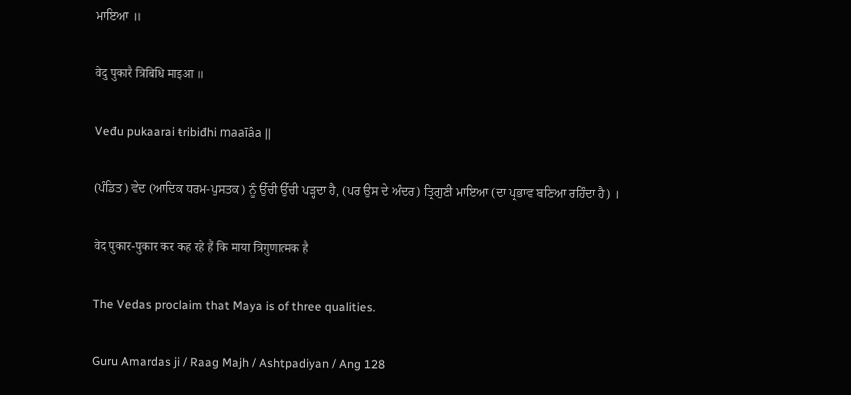ਮਾਇਆ ॥

वेदु पुकारै त्रिबिधि माइआ ॥

Veđu pukaarai ŧribiđhi maaīâa ||

(ਪੰਡਿਤ) ਵੇਦ (ਆਦਿਕ ਧਰਮ-ਪੁਸਤਕ) ਨੂੰ ਉੱਚੀ ਉੱਚੀ ਪੜ੍ਹਦਾ ਹੈ, (ਪਰ ਉਸ ਦੇ ਅੰਦਰ) ਤ੍ਰਿਗੁਣੀ ਮਾਇਆ (ਦਾ ਪ੍ਰਭਾਵ ਬਣਿਆ ਰਹਿੰਦਾ ਹੈ) ।

वेद पुकार-पुकार कर कह रहे हैं कि माया त्रिगुणात्मक है

The Vedas proclaim that Maya is of three qualities.

Guru Amardas ji / Raag Majh / Ashtpadiyan / Ang 128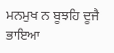ਮਨਮੁਖ ਨ ਬੂਝਹਿ ਦੂਜੈ ਭਾਇਆ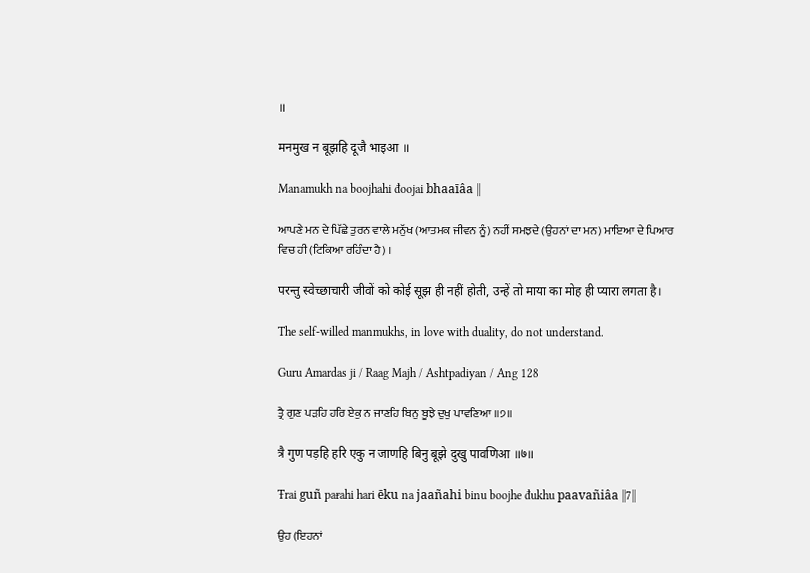॥

मनमुख न बूझहि दूजै भाइआ ॥

Manamukh na boojhahi đoojai bhaaīâa ||

ਆਪਣੇ ਮਨ ਦੇ ਪਿੱਛੇ ਤੁਰਨ ਵਾਲੇ ਮਨੁੱਖ (ਆਤਮਕ ਜੀਵਨ ਨੂੰ) ਨਹੀਂ ਸਮਝਦੇ (ਉਹਨਾਂ ਦਾ ਮਨ) ਮਾਇਆ ਦੇ ਪਿਆਰ ਵਿਚ ਹੀ (ਟਿਕਿਆ ਰਹਿੰਦਾ ਹੈ) ।

परन्तु स्वेच्छाचारी जीवों को कोई सूझ ही नहीं होती, उन्हें तो माया का मोह ही प्यारा लगता है।

The self-willed manmukhs, in love with duality, do not understand.

Guru Amardas ji / Raag Majh / Ashtpadiyan / Ang 128

ਤ੍ਰੈ ਗੁਣ ਪੜਹਿ ਹਰਿ ਏਕੁ ਨ ਜਾਣਹਿ ਬਿਨੁ ਬੂਝੇ ਦੁਖੁ ਪਾਵਣਿਆ ॥੭॥

त्रै गुण पड़हि हरि एकु न जाणहि बिनु बूझे दुखु पावणिआ ॥७॥

Ŧrai guñ paɍahi hari ēku na jaañahi binu boojhe đukhu paavañiâa ||7||

ਉਹ (ਇਹਨਾਂ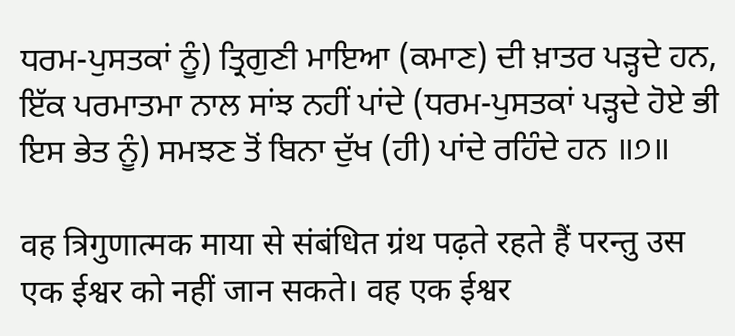ਧਰਮ-ਪੁਸਤਕਾਂ ਨੂੰ) ਤ੍ਰਿਗੁਣੀ ਮਾਇਆ (ਕਮਾਣ) ਦੀ ਖ਼ਾਤਰ ਪੜ੍ਹਦੇ ਹਨ, ਇੱਕ ਪਰਮਾਤਮਾ ਨਾਲ ਸਾਂਝ ਨਹੀਂ ਪਾਂਦੇ (ਧਰਮ-ਪੁਸਤਕਾਂ ਪੜ੍ਹਦੇ ਹੋਏ ਭੀ ਇਸ ਭੇਤ ਨੂੰ) ਸਮਝਣ ਤੋਂ ਬਿਨਾ ਦੁੱਖ (ਹੀ) ਪਾਂਦੇ ਰਹਿੰਦੇ ਹਨ ॥੭॥

वह त्रिगुणात्मक माया से संबंधित ग्रंथ पढ़ते रहते हैं परन्तु उस एक ईश्वर को नहीं जान सकते। वह एक ईश्वर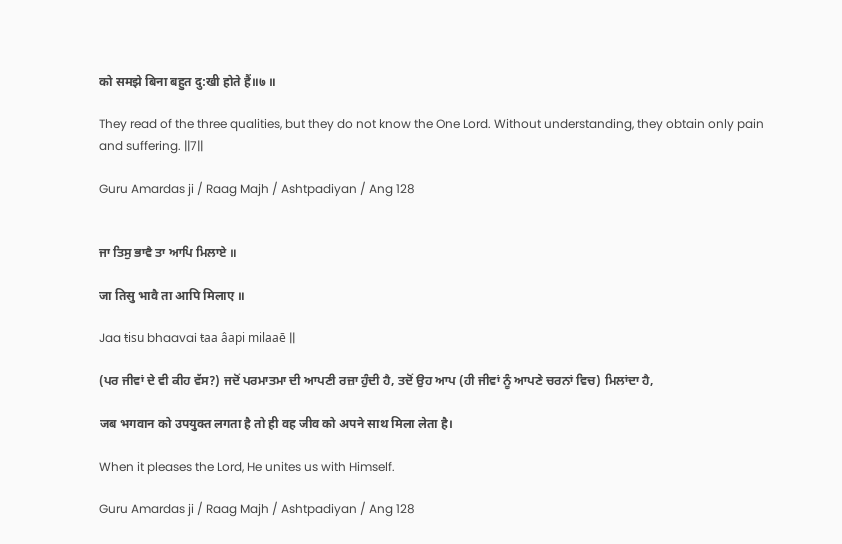को समझे बिना बहुत दु:खी होते हैं॥७ ॥

They read of the three qualities, but they do not know the One Lord. Without understanding, they obtain only pain and suffering. ||7||

Guru Amardas ji / Raag Majh / Ashtpadiyan / Ang 128


ਜਾ ਤਿਸੁ ਭਾਵੈ ਤਾ ਆਪਿ ਮਿਲਾਏ ॥

जा तिसु भावै ता आपि मिलाए ॥

Jaa ŧisu bhaavai ŧaa âapi milaaē ||

(ਪਰ ਜੀਵਾਂ ਦੇ ਵੀ ਕੀਹ ਵੱਸ?) ਜਦੋਂ ਪਰਮਾਤਮਾ ਦੀ ਆਪਣੀ ਰਜ਼ਾ ਹੁੰਦੀ ਹੈ, ਤਦੋਂ ਉਹ ਆਪ (ਹੀ ਜੀਵਾਂ ਨੂੰ ਆਪਣੇ ਚਰਨਾਂ ਵਿਚ) ਮਿਲਾਂਦਾ ਹੈ,

जब भगवान को उपयुक्त लगता है तो ही वह जीव को अपने साथ मिला लेता है।

When it pleases the Lord, He unites us with Himself.

Guru Amardas ji / Raag Majh / Ashtpadiyan / Ang 128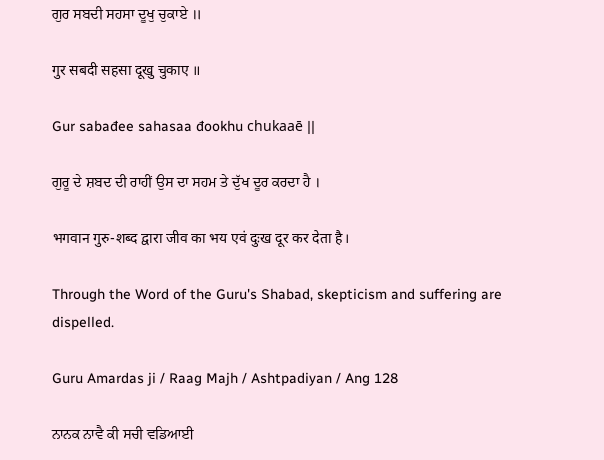ਗੁਰ ਸਬਦੀ ਸਹਸਾ ਦੂਖੁ ਚੁਕਾਏ ॥

गुर सबदी सहसा दूखु चुकाए ॥

Gur sabađee sahasaa đookhu chukaaē ||

ਗੁਰੂ ਦੇ ਸ਼ਬਦ ਦੀ ਰਾਹੀਂ ਉਸ ਦਾ ਸਹਮ ਤੇ ਦੁੱਖ ਦੂਰ ਕਰਦਾ ਹੈ ।

भगवान गुरु-शब्द द्वारा जीव का भय एवं दुःख दूर कर देता है।

Through the Word of the Guru's Shabad, skepticism and suffering are dispelled.

Guru Amardas ji / Raag Majh / Ashtpadiyan / Ang 128

ਨਾਨਕ ਨਾਵੈ ਕੀ ਸਚੀ ਵਡਿਆਈ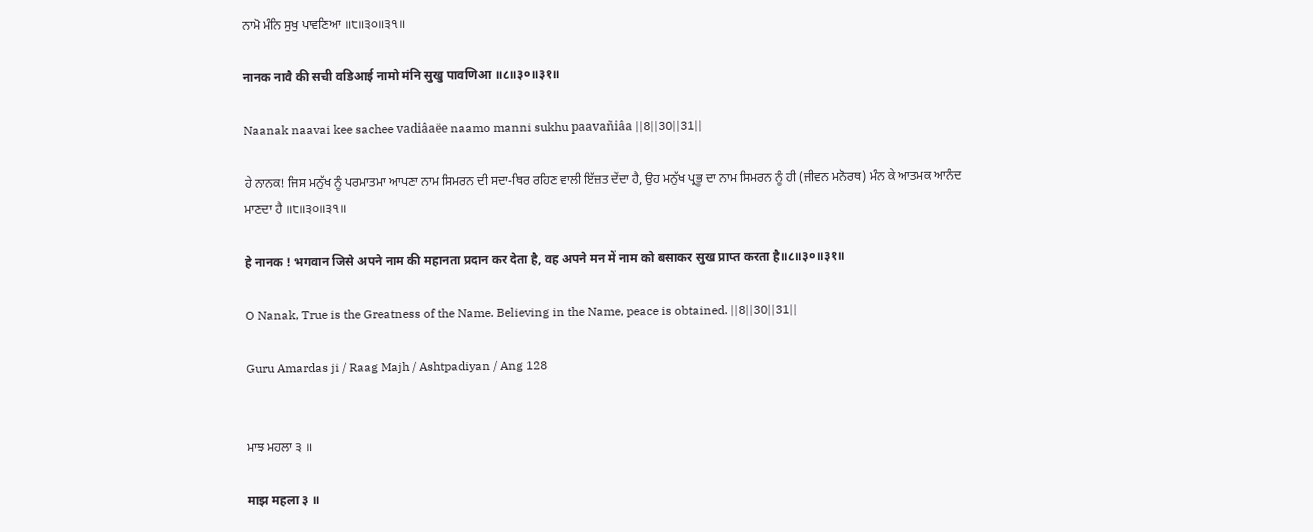ਨਾਮੋ ਮੰਨਿ ਸੁਖੁ ਪਾਵਣਿਆ ॥੮॥੩੦॥੩੧॥

नानक नावै की सची वडिआई नामो मंनि सुखु पावणिआ ॥८॥३०॥३१॥

Naanak naavai kee sachee vadiâaëe naamo manni sukhu paavañiâa ||8||30||31||

ਹੇ ਨਾਨਕ! ਜਿਸ ਮਨੁੱਖ ਨੂੰ ਪਰਮਾਤਮਾ ਆਪਣਾ ਨਾਮ ਸਿਮਰਨ ਦੀ ਸਦਾ-ਥਿਰ ਰਹਿਣ ਵਾਲੀ ਇੱਜ਼ਤ ਦੇਂਦਾ ਹੈ, ਉਹ ਮਨੁੱਖ ਪ੍ਰਭੂ ਦਾ ਨਾਮ ਸਿਮਰਨ ਨੂੰ ਹੀ (ਜੀਵਨ ਮਨੋਰਥ) ਮੰਨ ਕੇ ਆਤਮਕ ਆਨੰਦ ਮਾਣਦਾ ਹੈ ॥੮॥੩੦॥੩੧॥

हे नानक ! भगवान जिसे अपने नाम की महानता प्रदान कर देता है, वह अपने मन में नाम को बसाकर सुख प्राप्त करता है॥८॥३०॥३१॥

O Nanak, True is the Greatness of the Name. Believing in the Name, peace is obtained. ||8||30||31||

Guru Amardas ji / Raag Majh / Ashtpadiyan / Ang 128


ਮਾਝ ਮਹਲਾ ੩ ॥

माझ महला ३ ॥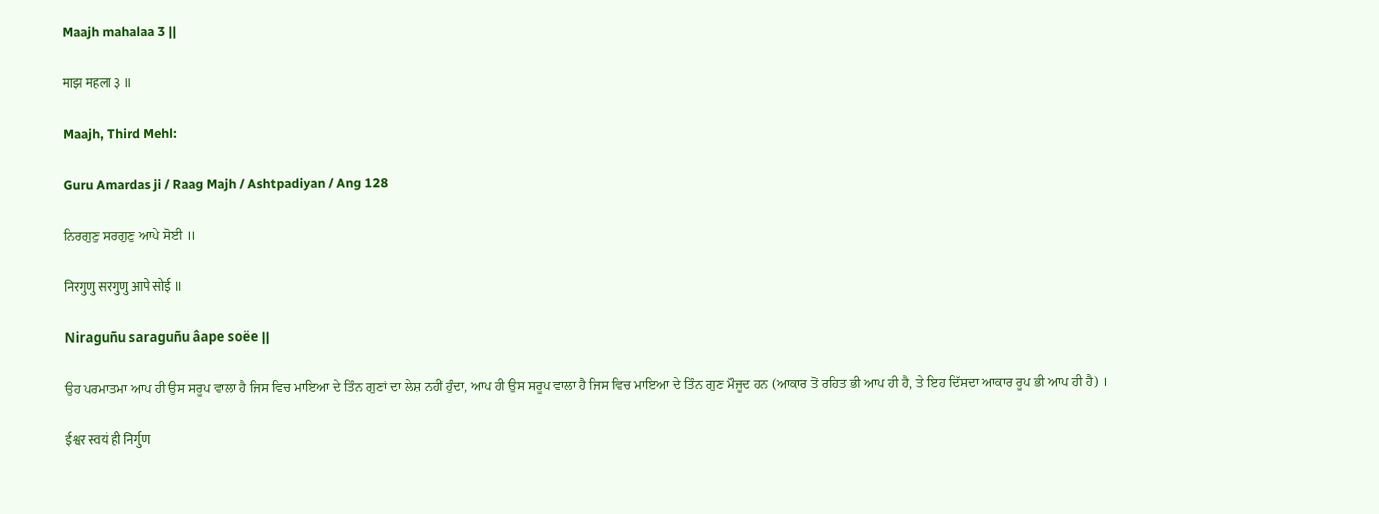Maajh mahalaa 3 ||

माझ महला ३ ॥

Maajh, Third Mehl:

Guru Amardas ji / Raag Majh / Ashtpadiyan / Ang 128

ਨਿਰਗੁਣੁ ਸਰਗੁਣੁ ਆਪੇ ਸੋਈ ॥

निरगुणु सरगुणु आपे सोई ॥

Niraguñu saraguñu âape soëe ||

ਉਹ ਪਰਮਾਤਮਾ ਆਪ ਹੀ ਉਸ ਸਰੂਪ ਵਾਲਾ ਹੈ ਜਿਸ ਵਿਚ ਮਾਇਆ ਦੇ ਤਿੰਨ ਗੁਣਾਂ ਦਾ ਲੇਸ਼ ਨਹੀਂ ਹੁੰਦਾ, ਆਪ ਹੀ ਉਸ ਸਰੂਪ ਵਾਲਾ ਹੈ ਜਿਸ ਵਿਚ ਮਾਇਆ ਦੇ ਤਿੰਨ ਗੁਣ ਮੌਜੂਦ ਹਨ (ਆਕਾਰ ਤੋਂ ਰਹਿਤ ਭੀ ਆਪ ਹੀ ਹੈ, ਤੇ ਇਹ ਦਿੱਸਦਾ ਆਕਾਰ ਰੂਪ ਭੀ ਆਪ ਹੀ ਹੈ) ।

ईश्वर स्वयं ही निर्गुण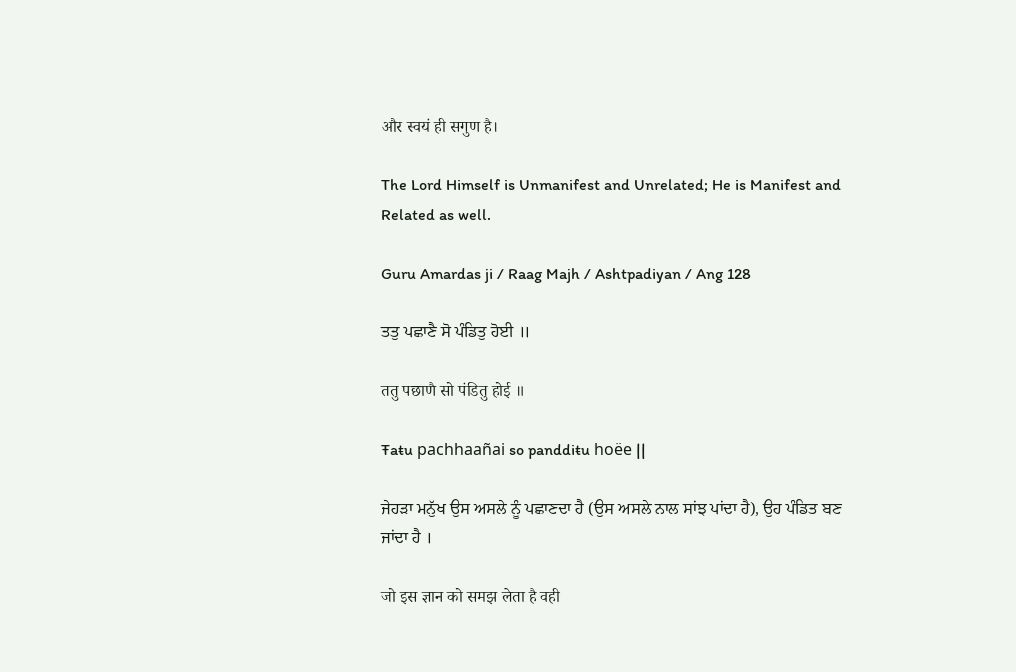और स्वयं ही सगुण है।

The Lord Himself is Unmanifest and Unrelated; He is Manifest and Related as well.

Guru Amardas ji / Raag Majh / Ashtpadiyan / Ang 128

ਤਤੁ ਪਛਾਣੈ ਸੋ ਪੰਡਿਤੁ ਹੋਈ ॥

ततु पछाणै सो पंडितु होई ॥

Ŧaŧu pachhaañai so panddiŧu hoëe ||

ਜੇਹੜਾ ਮਨੁੱਖ ਉਸ ਅਸਲੇ ਨੂੰ ਪਛਾਣਦਾ ਹੈ (ਉਸ ਅਸਲੇ ਨਾਲ ਸਾਂਝ ਪਾਂਦਾ ਹੈ), ਉਹ ਪੰਡਿਤ ਬਣ ਜਾਂਦਾ ਹੈ ।

जो इस ज्ञान को समझ लेता है वही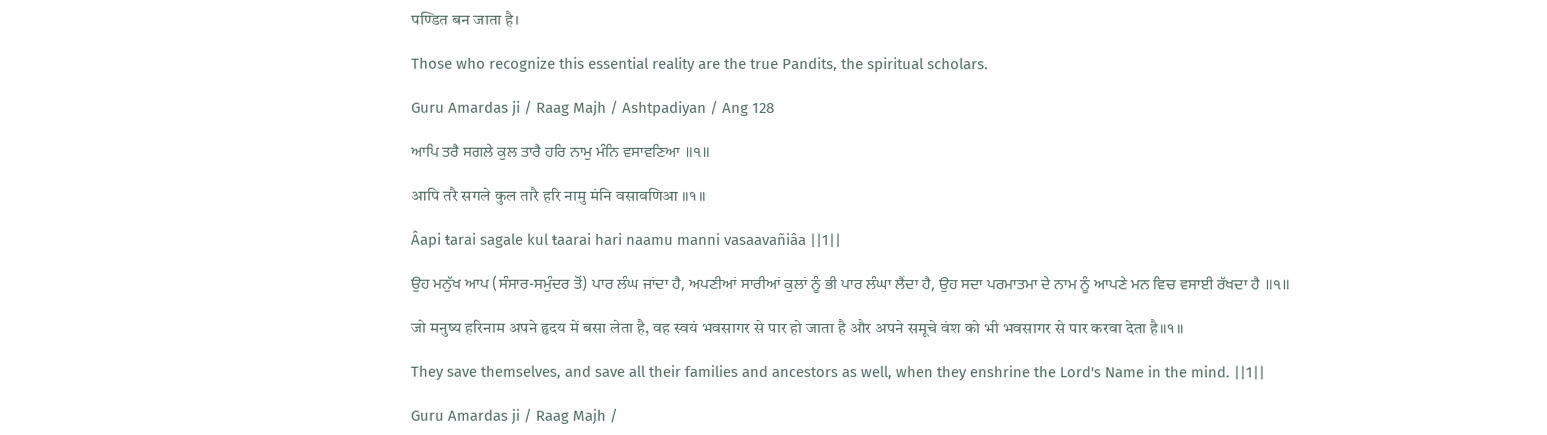पण्डित बन जाता है।

Those who recognize this essential reality are the true Pandits, the spiritual scholars.

Guru Amardas ji / Raag Majh / Ashtpadiyan / Ang 128

ਆਪਿ ਤਰੈ ਸਗਲੇ ਕੁਲ ਤਾਰੈ ਹਰਿ ਨਾਮੁ ਮੰਨਿ ਵਸਾਵਣਿਆ ॥੧॥

आपि तरै सगले कुल तारै हरि नामु मंनि वसावणिआ ॥१॥

Âapi ŧarai sagale kul ŧaarai hari naamu manni vasaavañiâa ||1||

ਉਹ ਮਨੁੱਖ ਆਪ (ਸੰਸਾਰ-ਸਮੁੰਦਰ ਤੋਂ) ਪਾਰ ਲੰਘ ਜਾਂਦਾ ਹੈ, ਅਪਣੀਆਂ ਸਾਰੀਆਂ ਕੁਲਾਂ ਨੂੰ ਭੀ ਪਾਰ ਲੰਘਾ ਲੈਂਦਾ ਹੈ, ਉਹ ਸਦਾ ਪਰਮਾਤਮਾ ਦੇ ਨਾਮ ਨੂੰ ਆਪਣੇ ਮਨ ਵਿਚ ਵਸਾਈ ਰੱਖਦਾ ਹੈ ॥੧॥

जो मनुष्य हरिनाम अपने हृदय में बसा लेता है, वह स्वयं भवसागर से पार हो जाता है और अपने समूचे वंश को भी भवसागर से पार करवा देता है॥१॥

They save themselves, and save all their families and ancestors as well, when they enshrine the Lord's Name in the mind. ||1||

Guru Amardas ji / Raag Majh /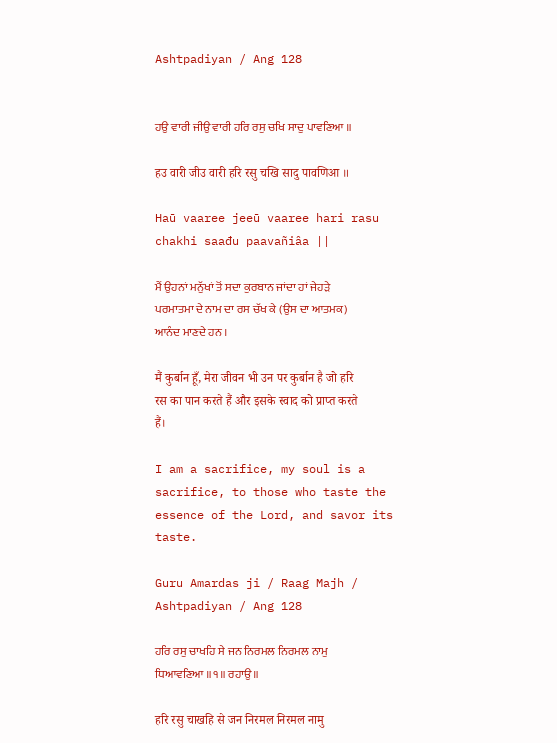Ashtpadiyan / Ang 128


ਹਉ ਵਾਰੀ ਜੀਉ ਵਾਰੀ ਹਰਿ ਰਸੁ ਚਖਿ ਸਾਦੁ ਪਾਵਣਿਆ ॥

हउ वारी जीउ वारी हरि रसु चखि सादु पावणिआ ॥

Haū vaaree jeeū vaaree hari rasu chakhi saađu paavañiâa ||

ਮੈਂ ਉਹਨਾਂ ਮਨੁੱਖਾਂ ਤੋਂ ਸਦਾ ਕੁਰਬਾਨ ਜਾਂਦਾ ਹਾਂ ਜੇਹੜੇ ਪਰਮਾਤਮਾ ਦੇ ਨਾਮ ਦਾ ਰਸ ਚੱਖ ਕੇ (ਉਸ ਦਾ ਆਤਮਕ) ਆਨੰਦ ਮਾਣਦੇ ਹਨ ।

मैं कुर्बान हूँ, मेरा जीवन भी उन पर कुर्बान है जो हरि रस का पान करते हैं और इसके स्वाद को प्राप्त करते हैं।

I am a sacrifice, my soul is a sacrifice, to those who taste the essence of the Lord, and savor its taste.

Guru Amardas ji / Raag Majh / Ashtpadiyan / Ang 128

ਹਰਿ ਰਸੁ ਚਾਖਹਿ ਸੇ ਜਨ ਨਿਰਮਲ ਨਿਰਮਲ ਨਾਮੁ ਧਿਆਵਣਿਆ ॥੧॥ ਰਹਾਉ ॥

हरि रसु चाखहि से जन निरमल निरमल नामु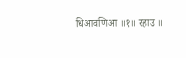धिआवणिआ ॥१॥ रहाउ ॥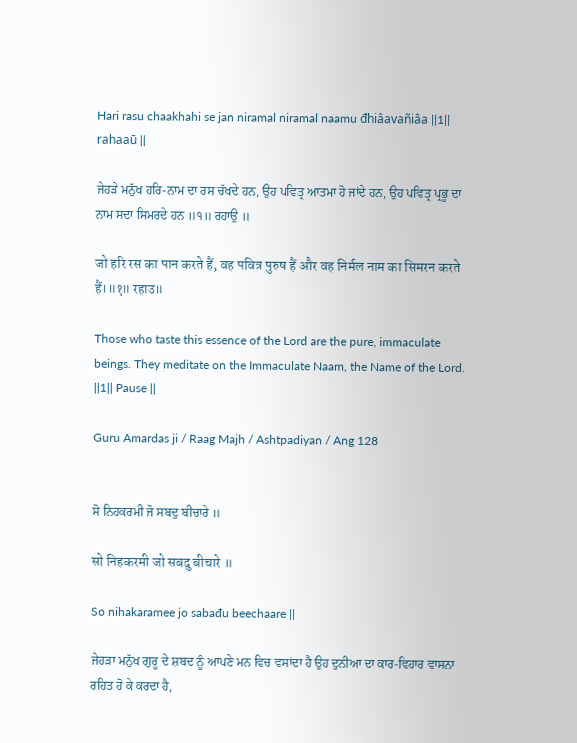Hari rasu chaakhahi se jan niramal niramal naamu đhiâavañiâa ||1|| rahaaū ||

ਜੇਹੜੇ ਮਨੁੱਖ ਹਰਿ-ਨਾਮ ਦਾ ਰਸ ਚੱਖਦੇ ਹਨ, ਉਹ ਪਵਿਤ੍ਰ ਆਤਮਾ ਹੋ ਜਾਂਦੇ ਹਨ, ਉਹ ਪਵਿਤ੍ਰ ਪ੍ਰਭੂ ਦਾ ਨਾਮ ਸਦਾ ਸਿਮਰਦੇ ਹਨ ॥੧॥ ਰਹਾਉ ॥

जो हरि रस का पान करते हैं, वह पवित्र पुरुष हैं और वह निर्मल नाम का सिमरन करते हैं।॥१॥ रहाउ॥

Those who taste this essence of the Lord are the pure, immaculate beings. They meditate on the Immaculate Naam, the Name of the Lord. ||1|| Pause ||

Guru Amardas ji / Raag Majh / Ashtpadiyan / Ang 128


ਸੋ ਨਿਹਕਰਮੀ ਜੋ ਸਬਦੁ ਬੀਚਾਰੇ ॥

सो निहकरमी जो सबदु बीचारे ॥

So nihakaramee jo sabađu beechaare ||

ਜੇਹੜਾ ਮਨੁੱਖ ਗੁਰੂ ਦੇ ਸ਼ਬਦ ਨੂੰ ਆਪਣੇ ਮਨ ਵਿਚ ਵਸਾਂਦਾ ਹੈ ਉਹ ਦੁਨੀਆ ਦਾ ਕਾਰ-ਵਿਹਾਰ ਵਾਸਨਾ ਰਹਿਤ ਹੋ ਕੇ ਕਰਦਾ ਹੈ,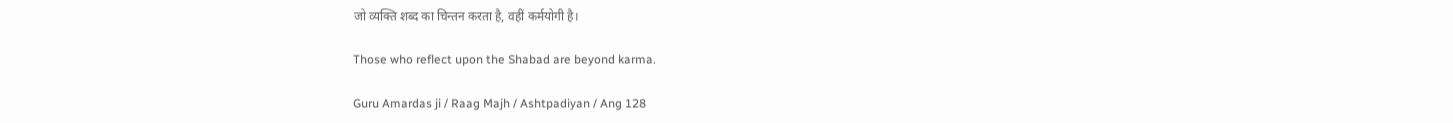जो व्यक्ति शब्द का चिन्तन करता है, वहीं कर्मयोगी है।

Those who reflect upon the Shabad are beyond karma.

Guru Amardas ji / Raag Majh / Ashtpadiyan / Ang 128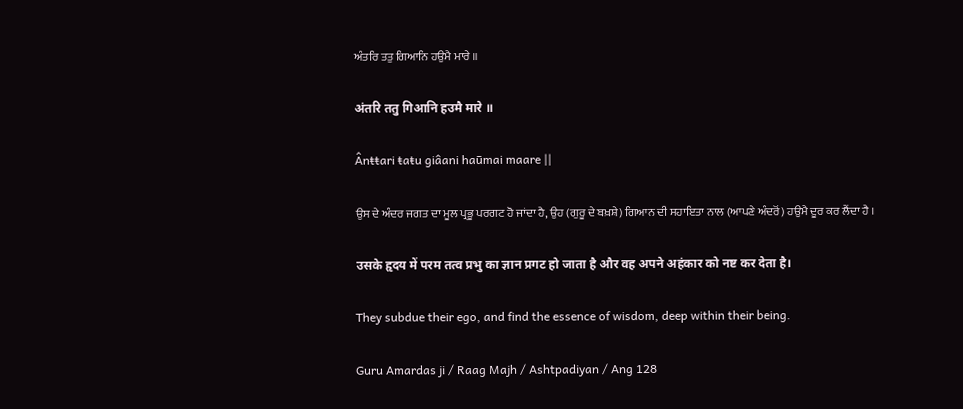ਅੰਤਰਿ ਤਤੁ ਗਿਆਨਿ ਹਉਮੈ ਮਾਰੇ ॥

अंतरि ततु गिआनि हउमै मारे ॥

Ânŧŧari ŧaŧu giâani haūmai maare ||

ਉਸ ਦੇ ਅੰਦਰ ਜਗਤ ਦਾ ਮੂਲ ਪ੍ਰਭੂ ਪਰਗਟ ਹੋ ਜਾਂਦਾ ਹੈ, ਉਹ (ਗੁਰੂ ਦੇ ਬਖ਼ਸ਼ੇ) ਗਿਆਨ ਦੀ ਸਹਾਇਤਾ ਨਾਲ (ਆਪਣੇ ਅੰਦਰੋਂ) ਹਉਮੈ ਦੂਰ ਕਰ ਲੈਂਦਾ ਹੈ ।

उसके हृदय में परम तत्व प्रभु का ज्ञान प्रगट हो जाता है और वह अपने अहंकार को नष्ट कर देता है।

They subdue their ego, and find the essence of wisdom, deep within their being.

Guru Amardas ji / Raag Majh / Ashtpadiyan / Ang 128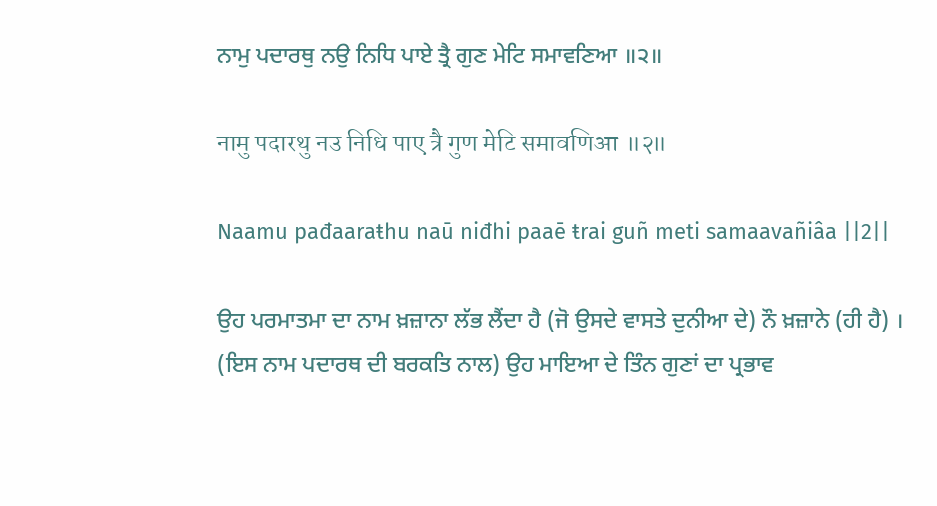ਨਾਮੁ ਪਦਾਰਥੁ ਨਉ ਨਿਧਿ ਪਾਏ ਤ੍ਰੈ ਗੁਣ ਮੇਟਿ ਸਮਾਵਣਿਆ ॥੨॥

नामु पदारथु नउ निधि पाए त्रै गुण मेटि समावणिआ ॥२॥

Naamu pađaaraŧhu naū niđhi paaē ŧrai guñ meti samaavañiâa ||2||

ਉਹ ਪਰਮਾਤਮਾ ਦਾ ਨਾਮ ਖ਼ਜ਼ਾਨਾ ਲੱਭ ਲੈਂਦਾ ਹੈ (ਜੋ ਉਸਦੇ ਵਾਸਤੇ ਦੁਨੀਆ ਦੇ) ਨੌ ਖ਼ਜ਼ਾਨੇ (ਹੀ ਹੈ) । (ਇਸ ਨਾਮ ਪਦਾਰਥ ਦੀ ਬਰਕਤਿ ਨਾਲ) ਉਹ ਮਾਇਆ ਦੇ ਤਿੰਨ ਗੁਣਾਂ ਦਾ ਪ੍ਰਭਾਵ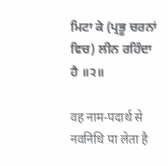ਮਿਟਾ ਕੇ (ਪ੍ਰਭੂ ਚਰਨਾਂ ਵਿਚ) ਲੀਨ ਰਹਿੰਦਾ ਹੈ ॥੨॥

वह नाम-पदार्थ से नवनिधि पा लेता है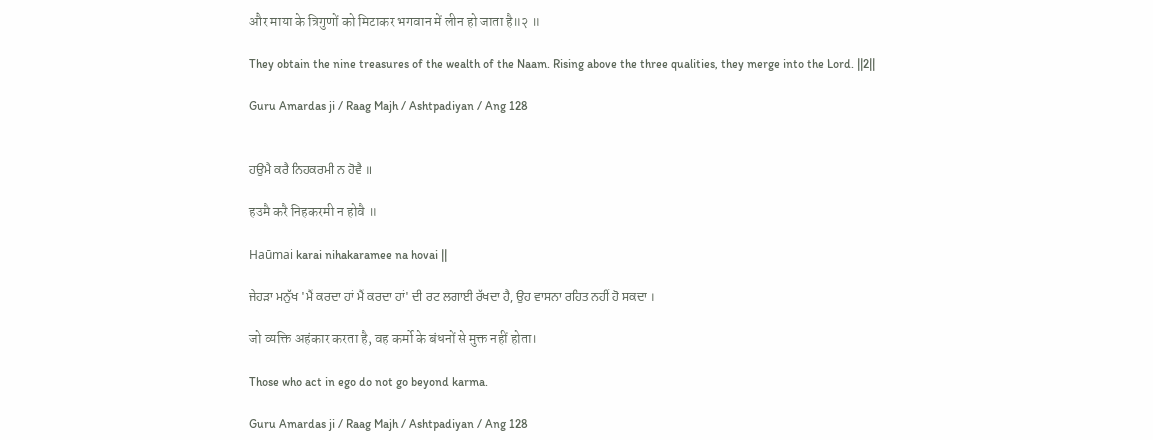और माया के त्रिगुणों को मिटाकर भगवान में लीन हो जाता है॥२ ॥

They obtain the nine treasures of the wealth of the Naam. Rising above the three qualities, they merge into the Lord. ||2||

Guru Amardas ji / Raag Majh / Ashtpadiyan / Ang 128


ਹਉਮੈ ਕਰੈ ਨਿਹਕਰਮੀ ਨ ਹੋਵੈ ॥

हउमै करै निहकरमी न होवै ॥

Haūmai karai nihakaramee na hovai ||

ਜੇਹੜਾ ਮਨੁੱਖ 'ਮੈਂ ਕਰਦਾ ਹਾਂ ਮੈਂ ਕਰਦਾ ਹਾਂ' ਦੀ ਰਟ ਲਗਾਈ ਰੱਖਦਾ ਹੈ, ਉਹ ਵਾਸਨਾ ਰਹਿਤ ਨਹੀਂ ਹੋ ਸਕਦਾ ।

जो व्यक्ति अहंकार करता है, वह कर्मो के बंधनों से मुक्त नहीं होता।

Those who act in ego do not go beyond karma.

Guru Amardas ji / Raag Majh / Ashtpadiyan / Ang 128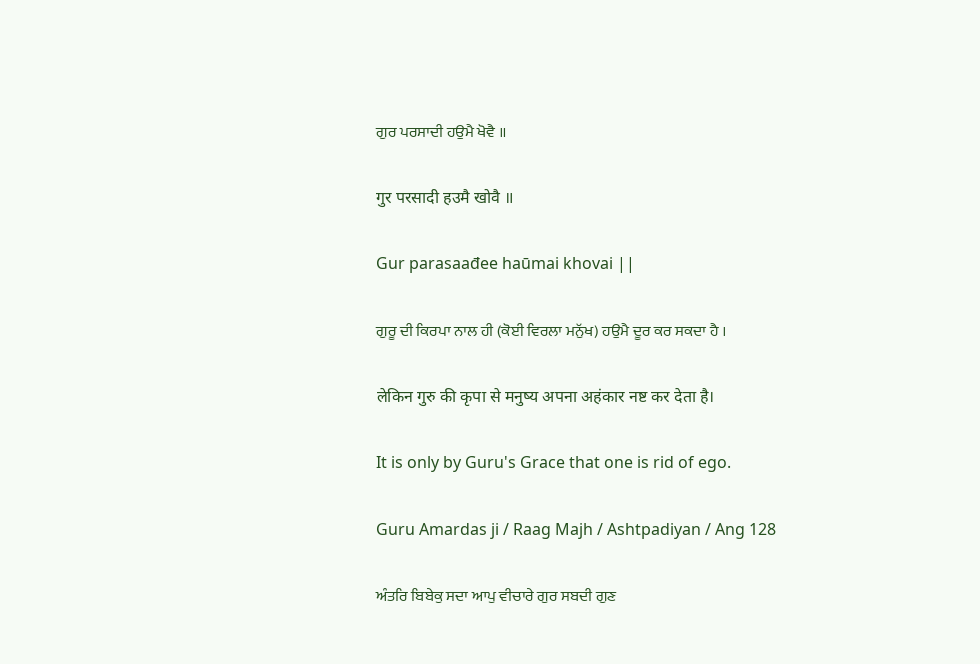ਗੁਰ ਪਰਸਾਦੀ ਹਉਮੈ ਖੋਵੈ ॥

गुर परसादी हउमै खोवै ॥

Gur parasaađee haūmai khovai ||

ਗੁਰੂ ਦੀ ਕਿਰਪਾ ਨਾਲ ਹੀ (ਕੋਈ ਵਿਰਲਾ ਮਨੁੱਖ) ਹਉਮੈ ਦੂਰ ਕਰ ਸਕਦਾ ਹੈ ।

लेकिन गुरु की कृपा से मनुष्य अपना अहंकार नष्ट कर देता है।

It is only by Guru's Grace that one is rid of ego.

Guru Amardas ji / Raag Majh / Ashtpadiyan / Ang 128

ਅੰਤਰਿ ਬਿਬੇਕੁ ਸਦਾ ਆਪੁ ਵੀਚਾਰੇ ਗੁਰ ਸਬਦੀ ਗੁਣ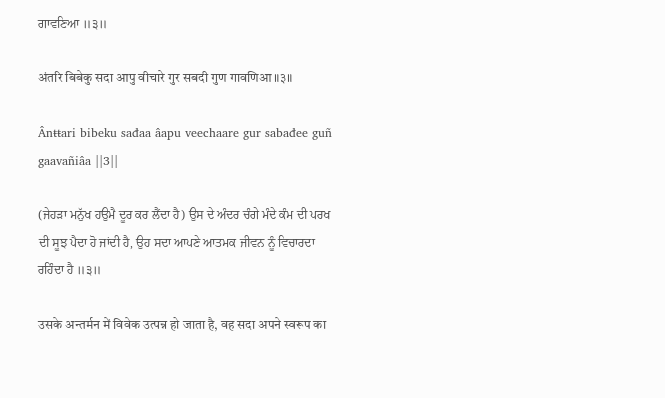ਗਾਵਣਿਆ ॥੩॥

अंतरि बिबेकु सदा आपु वीचारे गुर सबदी गुण गावणिआ ॥३॥

Ânŧŧari bibeku sađaa âapu veechaare gur sabađee guñ gaavañiâa ||3||

(ਜੇਹੜਾ ਮਨੁੱਖ ਹਉਮੈ ਦੂਰ ਕਰ ਲੈਂਦਾ ਹੈ) ਉਸ ਦੇ ਅੰਦਰ ਚੰਗੇ ਮੰਦੇ ਕੰਮ ਦੀ ਪਰਖ ਦੀ ਸੂਝ ਪੈਦਾ ਹੋ ਜਾਂਦੀ ਹੈ, ਉਹ ਸਦਾ ਆਪਣੇ ਆਤਮਕ ਜੀਵਨ ਨੂੰ ਵਿਚਾਰਦਾ ਰਹਿੰਦਾ ਹੈ ॥੩॥

उसके अन्तर्मन में विवेक उत्पन्न हो जाता है, वह सदा अपने स्वरूप का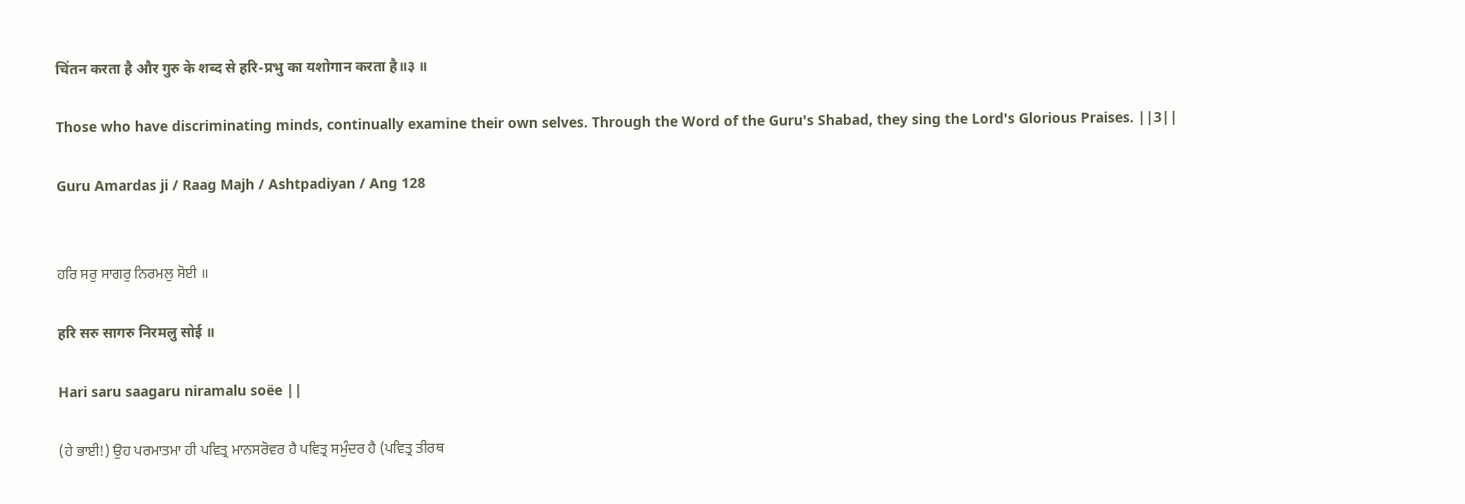चिंतन करता है और गुरु के शब्द से हरि-प्रभु का यशोगान करता है॥३ ॥

Those who have discriminating minds, continually examine their own selves. Through the Word of the Guru's Shabad, they sing the Lord's Glorious Praises. ||3||

Guru Amardas ji / Raag Majh / Ashtpadiyan / Ang 128


ਹਰਿ ਸਰੁ ਸਾਗਰੁ ਨਿਰਮਲੁ ਸੋਈ ॥

हरि सरु सागरु निरमलु सोई ॥

Hari saru saagaru niramalu soëe ||

(ਹੇ ਭਾਈ!) ਉਹ ਪਰਮਾਤਮਾ ਹੀ ਪਵਿਤ੍ਰ ਮਾਨਸਰੋਵਰ ਹੈ ਪਵਿਤ੍ਰ ਸਮੁੰਦਰ ਹੈ (ਪਵਿਤ੍ਰ ਤੀਰਥ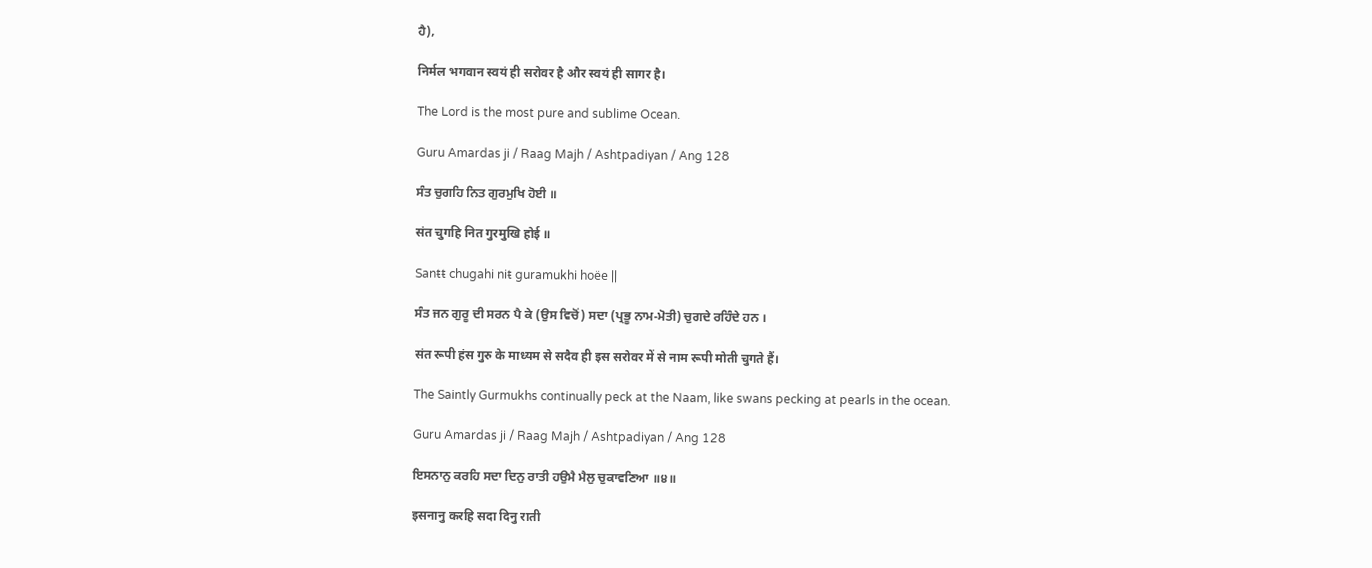ਹੈ),

निर्मल भगवान स्वयं ही सरोवर है और स्वयं ही सागर है।

The Lord is the most pure and sublime Ocean.

Guru Amardas ji / Raag Majh / Ashtpadiyan / Ang 128

ਸੰਤ ਚੁਗਹਿ ਨਿਤ ਗੁਰਮੁਖਿ ਹੋਈ ॥

संत चुगहि नित गुरमुखि होई ॥

Sanŧŧ chugahi niŧ guramukhi hoëe ||

ਸੰਤ ਜਨ ਗੁਰੂ ਦੀ ਸਰਨ ਪੈ ਕੇ (ਉਸ ਵਿਚੋਂ) ਸਦਾ (ਪ੍ਰਭੂ ਨਾਮ-ਮੋਤੀ) ਚੁਗਦੇ ਰਹਿੰਦੇ ਹਨ ।

संत रूपी हंस गुरु के माध्यम से सदैव ही इस सरोवर में से नाम रूपी मोती चुगते हैं।

The Saintly Gurmukhs continually peck at the Naam, like swans pecking at pearls in the ocean.

Guru Amardas ji / Raag Majh / Ashtpadiyan / Ang 128

ਇਸਨਾਨੁ ਕਰਹਿ ਸਦਾ ਦਿਨੁ ਰਾਤੀ ਹਉਮੈ ਮੈਲੁ ਚੁਕਾਵਣਿਆ ॥੪॥

इसनानु करहि सदा दिनु राती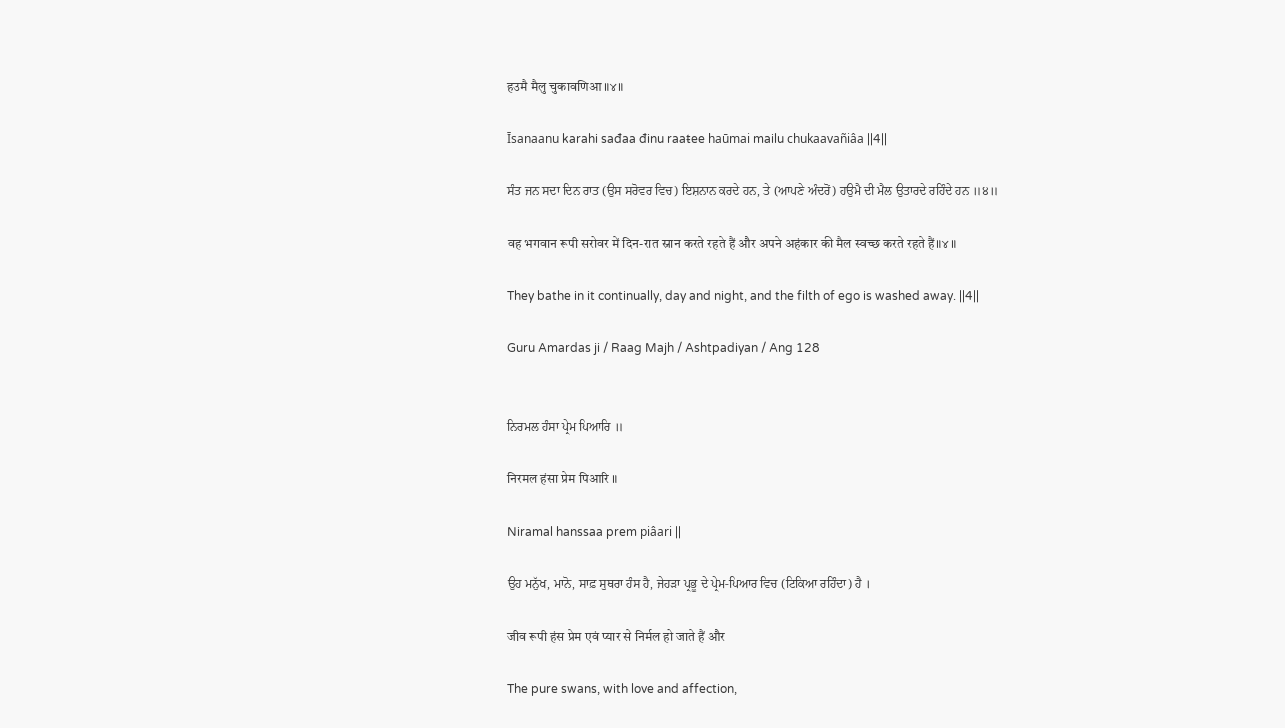हउमै मैलु चुकावणिआ ॥४॥

Īsanaanu karahi sađaa đinu raaŧee haūmai mailu chukaavañiâa ||4||

ਸੰਤ ਜਨ ਸਦਾ ਦਿਨ ਰਾਤ (ਉਸ ਸਰੋਵਰ ਵਿਚ) ਇਸ਼ਨਾਨ ਕਰਦੇ ਹਨ, ਤੇ (ਆਪਣੇ ਅੰਦਰੋਂ) ਹਉਮੈ ਦੀ ਮੈਲ ਉਤਾਰਦੇ ਰਹਿੰਦੇ ਹਨ ॥੪॥

वह भगवान रूपी सरोवर में दिन-रात स्नान करते रहते हैं और अपने अहंकार की मैल स्वच्छ करते रहते हैं॥४ ॥

They bathe in it continually, day and night, and the filth of ego is washed away. ||4||

Guru Amardas ji / Raag Majh / Ashtpadiyan / Ang 128


ਨਿਰਮਲ ਹੰਸਾ ਪ੍ਰੇਮ ਪਿਆਰਿ ॥

निरमल हंसा प्रेम पिआरि ॥

Niramal hanssaa prem piâari ||

ਉਹ ਮਨੁੱਖ, ਮਾਨੋ, ਸਾਫ਼ ਸੁਥਰਾ ਹੰਸ ਹੈ, ਜੇਹੜਾ ਪ੍ਰਭੂ ਦੇ ਪ੍ਰੇਮ-ਪਿਆਰ ਵਿਚ (ਟਿਕਿਆ ਰਹਿੰਦਾ) ਹੈ ।

जीव रूपी हंस प्रेम एवं प्यार से निर्मल हो जाते हैं और

The pure swans, with love and affection,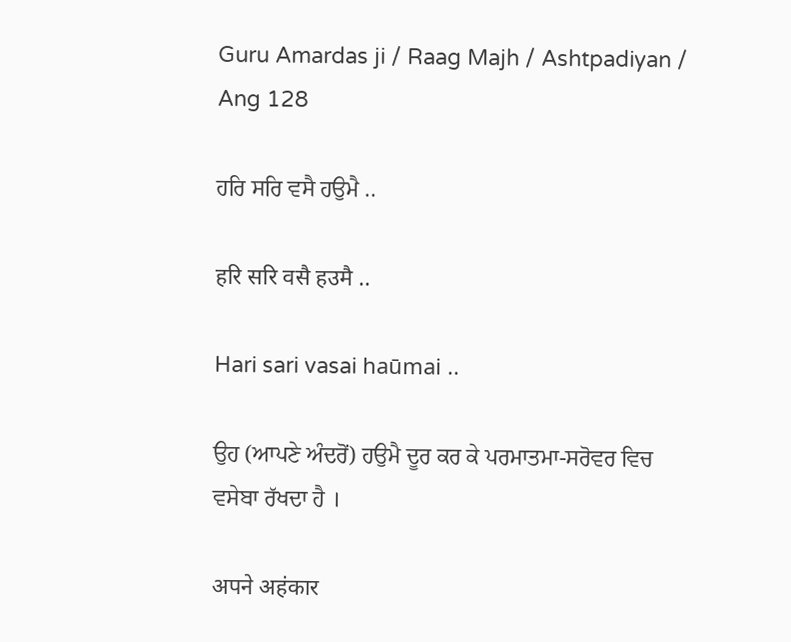Guru Amardas ji / Raag Majh / Ashtpadiyan / Ang 128

ਹਰਿ ਸਰਿ ਵਸੈ ਹਉਮੈ ..

हरि सरि वसै हउमै ..

Hari sari vasai haūmai ..

ਉਹ (ਆਪਣੇ ਅੰਦਰੋਂ) ਹਉਮੈ ਦੂਰ ਕਰ ਕੇ ਪਰਮਾਤਮਾ-ਸਰੋਵਰ ਵਿਚ ਵਸੇਬਾ ਰੱਖਦਾ ਹੈ ।

अपने अहंकार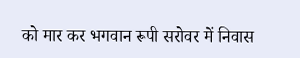को मार कर भगवान रूपी सरोवर में निवास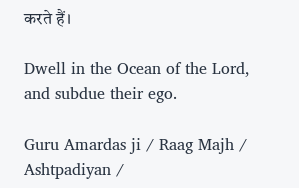करते हैं।

Dwell in the Ocean of the Lord, and subdue their ego.

Guru Amardas ji / Raag Majh / Ashtpadiyan /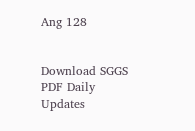Ang 128


Download SGGS PDF Daily Updates